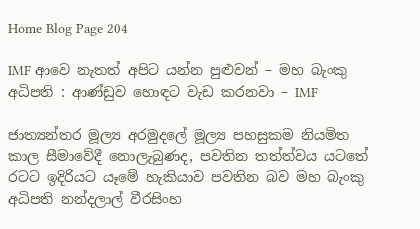Home Blog Page 204

IMF ආවෙ නැතත් අපිට යන්න පුළුවන් – මහ බැංකු අධිපති : ආණ්ඩුව හොඳට වැඩ කරනවා – IMF

ජාත්‍යන්තර මූල්‍ය අරමුදලේ මූල්‍ය පහසුකම නියමිත කාල සීමාවේදී නොලැබුණද, පවතින තත්ත්වය යටතේ රටට ඉදිරියට යෑමේ හැකියාව පවතින බව මහ බැංකු අධිපති නන්දලාල් වීරසිංහ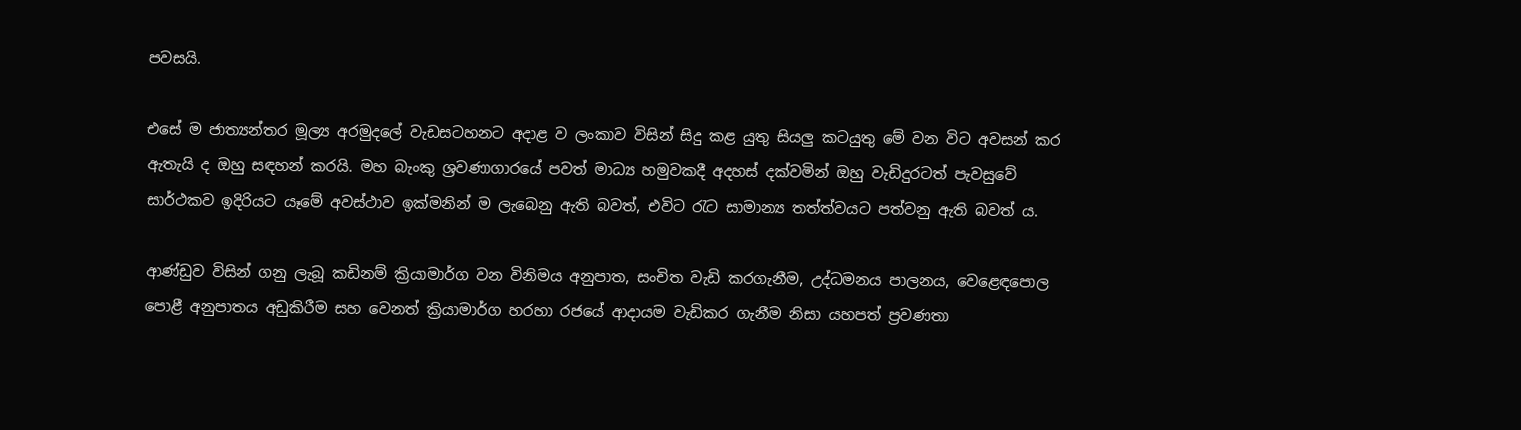පවසයි.

එසේ ම ජාත්‍යන්තර මූල්‍ය අරමුදලේ වැඩසටහනට අදාළ ව ලංකාව විසින් සිදු කළ යුතු සියලු කටයුතු මේ වන විට අවසන් කර ඇතැයි ද ඔහු සඳහන් කරයි. මහ බැංකු ශ්‍රවණාගාරයේ පවත් මාධ්‍ය හමුවකදී අදහස් දක්වමින් ඔහු වැඩිදුරටත් පැවසුවේ සාර්ථකව ඉදිරියට යෑමේ අවස්ථාව ඉක්මනින් ම ලැබෙනු ඇති බවත්, එවිට රැට සාමාන්‍ය තත්ත්වයට පත්වනු ඇති බවත් ය.

ආණ්ඩුව විසින් ගනු ලැබූ කඩිනම් ක්‍රියාමාර්ග වන විනිමය අනුපාත, සංචිත වැඩි කරගැනීම, උද්ධමනය පාලනය, වෙළෙඳපොල පොළී අනුපාතය අඩුකිරීම සහ වෙනත් ක්‍රියාමාර්ග හරහා රජයේ ආදායම වැඩිකර ගැනීම නිසා යහපත් ප්‍රවණතා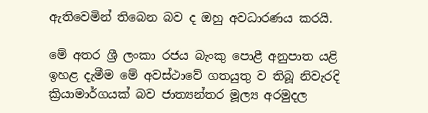ඇතිවෙමින් තිබෙන බව ද ඔහු අවධාරණය කරයි.

මේ අතර ශ්‍රී ලංකා රජය බැංකු පොළී අනුපාත යළි ඉහළ දැමීම මේ අවස්ථාවේ ගතයුතු ව තිබූ නිවැරදි ක්‍රියාමාර්ගයක් බව ජාත්‍යන්තර මූල්‍ය අරමුදල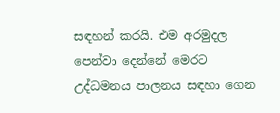සඳහන් කරයි. එම අරමුදල පෙන්වා දෙන්නේ මෙරට උද්ධමනය පාලනය සඳහා ගෙන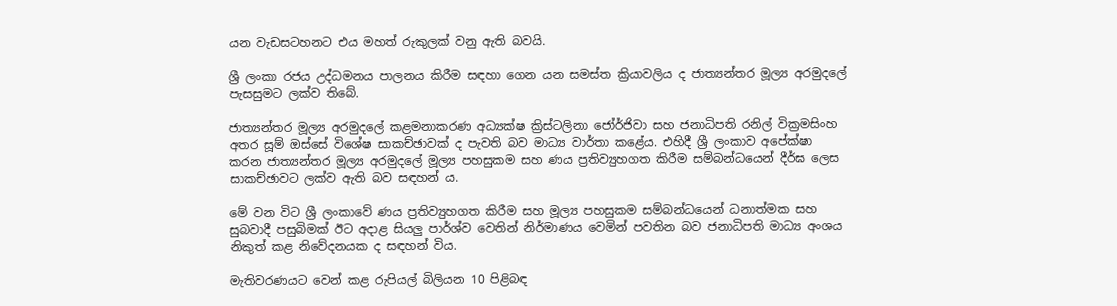යන වැඩසටහනට එය මහත් රුකුලක් වනු ඇති බවයි.

ශ්‍රී ලංකා රජය උද්ධමනය පාලනය කිරීම සඳහා ගෙන යන සමස්ත ක්‍රියාවලිය ද ජාත්‍යන්තර මූල්‍ය අරමුදලේ පැසසුමට ලක්ව තිබේ.

ජාත්‍යන්තර මූල්‍ය අරමුදලේ කළමනාකරණ අධ්‍යක්ෂ ක්‍රිස්ටලිනා ජෝර්ජිවා සහ ජනාධිපති රනිල් වික්‍රමසිංහ අතර සූම් ඔස්සේ විශේෂ සාකච්ඡාවක් ද පැවති බව මාධ්‍ය වාර්තා කළේය. එහිදී ශ්‍රී ලංකාව අපේක්ෂා කරන ජාත්‍යන්තර මූල්‍ය අරමුදලේ මූල්‍ය පහසුකම සහ ණය ප්‍රතිව්‍යුහගත කිරීම සම්බන්ධයෙන් දීර්ඝ ලෙස සාකච්ඡාවට ලක්ව ඇති බව සඳහන් ය.

මේ වන විට ශ්‍රී ලංකාවේ ණය ප්‍රතිව්‍යුහගත කිරීම සහ මූල්‍ය පහසුකම සම්බන්ධයෙන් ධනාත්මක සහ සුබවාදී පසුබිමක් ඊට අදාළ සියලු පාර්ශ්ව වෙතින් නිර්මාණය වෙමින් පවතින බව ජනාධිපති මාධ්‍ය අංශය නිකුත් කළ නිවේදනයක ද සඳහන් විය.

මැතිවරණයට වෙන් කළ රුපියල් බිලියන 10 පිළිබඳ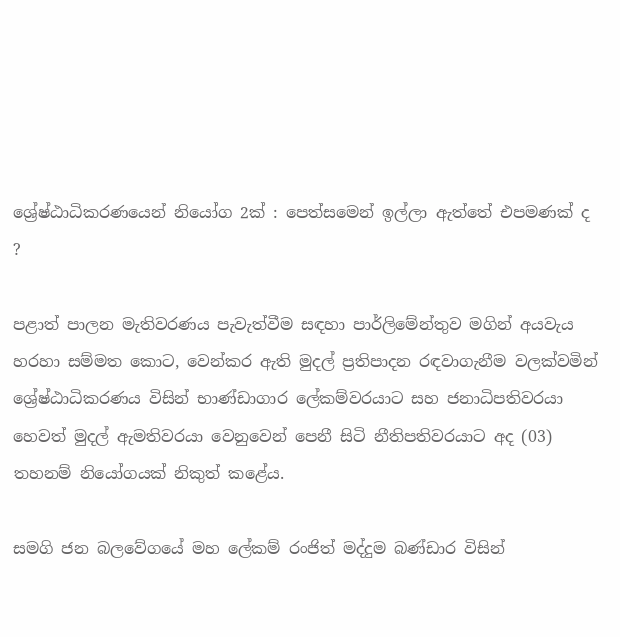ශ්‍රේෂ්ඨාධිකරණයෙන් නියෝග 2ක් : පෙත්සමෙන් ඉල්ලා ඇත්තේ එපමණක් ද ?

පළාත් පාලන මැතිවරණය පැවැත්වීම සඳහා පාර්ලිමේන්තුව මගින් අයවැය හරහා සම්මත කොට, වෙන්කර ඇති මුදල් ප්‍රතිපාදන රඳවාගැනීම වලක්වමින් ශ්‍රේෂ්ඨාධිකරණය විසින් භාණ්ඩාගාර ලේකම්වරයාට සහ ජනාධිපතිවරයා හෙවත් මුදල් ඇමතිවරයා වෙනුවෙන් පෙනී සිටි නීතිපතිවරයාට අද (03) තහනම් නියෝගයක් නිකුත් කළේය.

සමගි ජන බලවේගයේ මහ ලේකම් රංජිත් මද්දුම බණ්ඩාර විසින්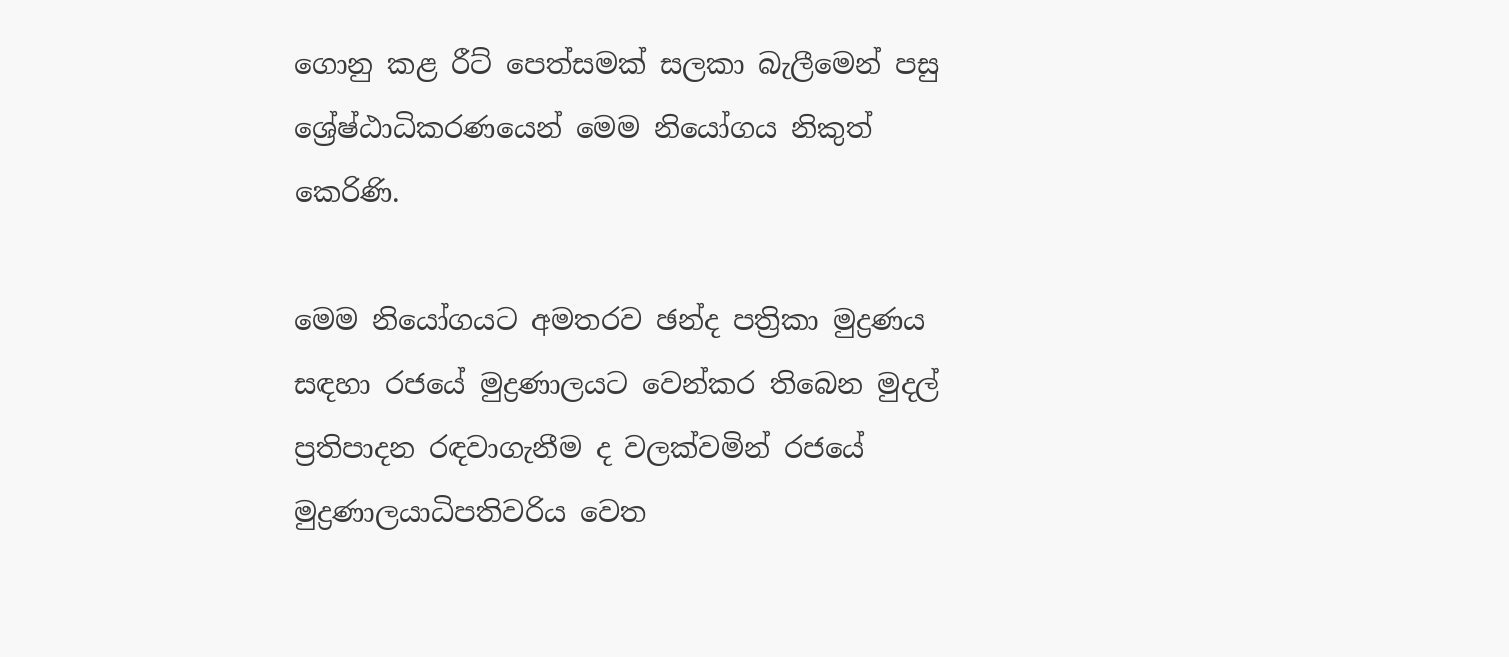ගොනු කළ රීට් පෙත්සමක් සලකා බැලීමෙන් පසු ශ්‍රේෂ්ඨාධිකරණයෙන් මෙම නියෝගය නිකුත් කෙරිණි.

මෙම නියෝගයට අමතරව ඡන්ද පත්‍රිකා මුද්‍රණය සඳහා රජයේ මුද්‍රණාලයට වෙන්කර තිබෙන මුදල් ප්‍රතිපාදන රඳවාගැනීම ද වලක්වමින් රජයේ මුද්‍රණාලයාධිපතිවරිය වෙත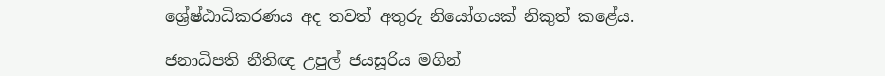ශ්‍රේෂ්ඨාධිකරණය අද තවත් අතුරු නියෝගයක් නිකුත් කළේය.

ජනාධිපති නීතිඥ උපුල් ජයසූරිය මගින්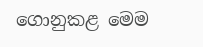ගොනුකළ මෙම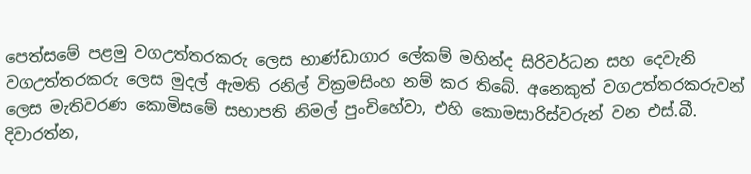පෙත්සමේ පළමු වගඋත්තරකරු ලෙස භාණ්ඩාගාර ලේකම් මහින්ද සිරිවර්ධන සහ දෙවැනි වගඋත්තරකරු ලෙස මුදල් ඇමති රනිල් වික්‍රමසිංහ නම් කර තිබේ. අනෙකුත් වගඋත්තරකරුවන් ලෙස මැතිවරණ කොමිසමේ සභාපති නිමල් පුංචිහේවා, එහි කොමසාරිස්වරුන් වන එස්.බී. දිවාරත්න,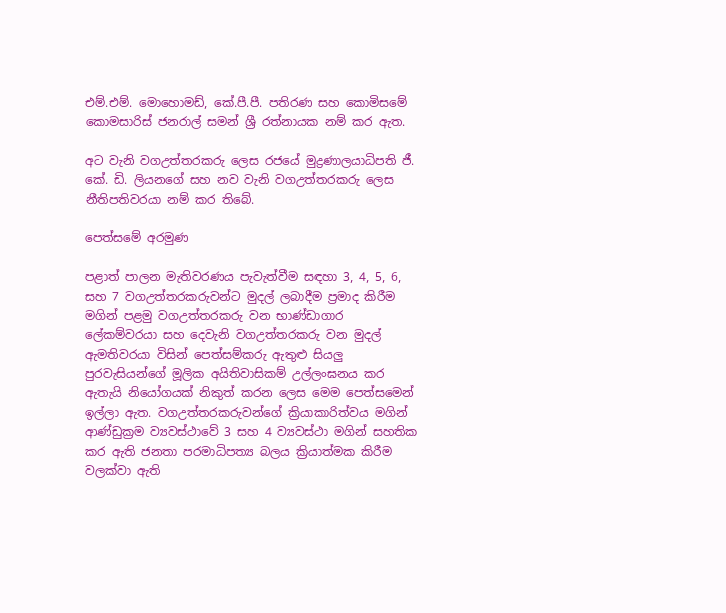එම්.එම්. මොහොමඩ්, කේ.පී.පී. පතිරණ සහ කොමිසමේ කොමසාරිස් ජනරාල් සමන් ශ්‍රී රත්නායක නම් කර ඇත.

අට වැනි වගඋත්තරකරු ලෙස රජයේ මුද්‍රණාලයාධිපති ජී. කේ. ඩි. ලියනගේ සහ නව වැනි වගඋත්තරකරු ලෙස නීතිපතිවරයා නම් කර තිබේ.

පෙත්සමේ අරමුණ

පළාත් පාලන මැතිවරණය පැවැත්වීම සඳහා 3, 4, 5, 6, සහ 7 වගඋත්තරකරුවන්ට මුදල් ලබාදීම ප්‍රමාද කිරීම මගින් පළමු වගඋත්තරකරු වන භාණ්ඩාගාර ලේකම්වරයා සහ දෙවැනි වගඋත්තරකරු වන මුදල් ඇමතිවරයා විසින් පෙත්සම්කරු ඇතුළු සියලු පුරවැසියන්ගේ මූලික අයිතිවාසිකම් උල්ලංඝනය කර ඇතැයි නියෝගයක් නිකුත් කරන ලෙස මෙම පෙත්සමෙන් ඉල්ලා ඇත. වගඋත්තරකරුවන්ගේ ක්‍රියාකාරිත්වය මගින් ආණ්ඩුක්‍රම ව්‍යවස්ථාවේ 3 සහ 4 ව්‍යවස්ථා මගින් සහතික කර ඇති ජනතා පරමාධිපත්‍ය බලය ක්‍රියාත්මක කිරීම වලක්වා ඇති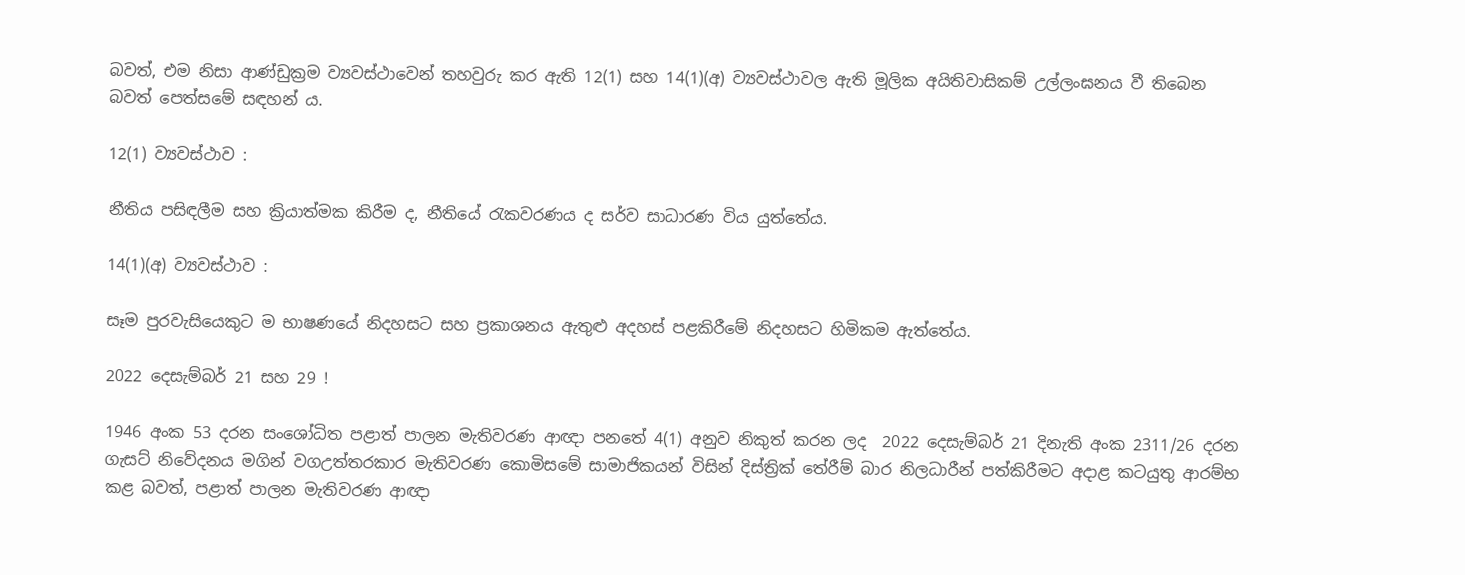බවත්, එම නිසා ආණ්ඩුක්‍රම ව්‍යවස්ථාවෙන් තහවුරු කර ඇති 12(1) සහ 14(1)(අ) ව්‍යවස්ථාවල ඇති මූලික අයිතිවාසිකම් උල්ලංඝනය වී තිබෙන බවත් පෙත්සමේ සඳහන් ය.

12(1) ව්‍යවස්ථාව :

නීතිය පසිඳලීම සහ ක්‍රියාත්මක කිරීම ද, නීතියේ රැකවරණය ද සර්ව සාධාරණ විය යුත්තේය.

14(1)(අ) ව්‍යවස්ථාව :

සෑම පුරවැසියෙකුට ම භාෂණයේ නිදහසට සහ ප්‍රකාශනය ඇතුළු අදහස් පළකිරීමේ නිදහසට හිමිකම ඇත්තේය.

2022 දෙසැම්බර් 21 සහ 29 !

1946 අංක 53 දරන සංශෝධිත පළාත් පාලන මැතිවරණ ආඥා පනතේ 4(1) අනුව නිකුත් කරන ලද  2022 දෙසැම්බර් 21 දිනැති අංක 2311/26 දරන ගැසට් නිවේදනය මගින් වගඋත්තරකාර මැතිවරණ කොමිසමේ සාමාජිකයන් විසින් දිස්ත්‍රික් තේරීම් බාර නිලධාරීන් පත්කිරීමට අදාළ කටයුතු ආරම්භ කළ බවත්, පළාත් පාලන මැතිවරණ ආඥා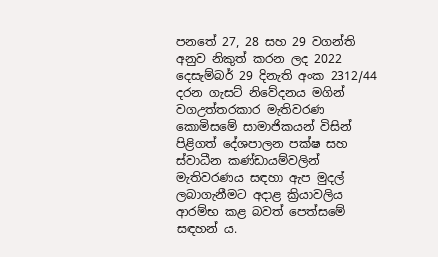පනතේ 27, 28 සහ 29 වගන්ති අනුව නිකුත් කරන ලද 2022 දෙසැම්බර් 29 දිනැති අංක 2312/44 දරන ගැසට් නිවේදනය මගින් වගඋත්තරකාර මැතිවරණ කොමිසමේ සාමාජිකයන් විසින් පිළිගත් දේශපාලන පක්ෂ සහ ස්වාධීන කණ්ඩායම්වලින් මැතිවරණය සඳහා ඇප මුදල් ලබාගැනීමට අදාළ ක්‍රියාවලිය ආරම්භ කළ බවත් පෙත්සමේ සඳහන් ය.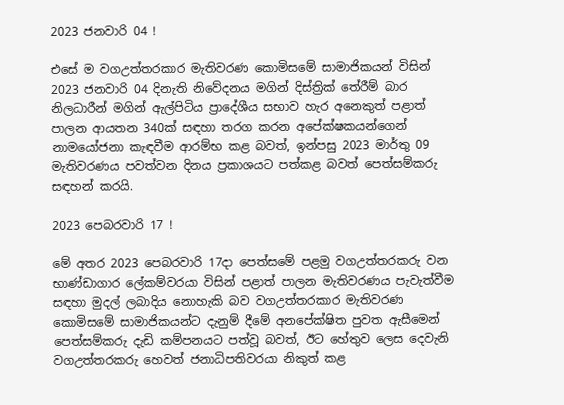2023 ජනවාරි 04 !

එසේ ම වගඋත්තරකාර මැතිවරණ කොමිසමේ සාමාජිකයන් විසින් 2023 ජනවාරි 04 දිනැති නිවේදනය මගින් දිස්ත්‍රික් තේරීම් බාර නිලධාරීන් මගින් ඇල්පිටිය ප්‍රාදේශීය සභාව හැර අනෙකුත් පළාත් පාලන ආයතන 340ක් සඳහා තරග කරන අපේක්ෂකයන්ගෙන් නාමයෝජනා කැඳවීම ආරම්භ කළ බවත්, ඉන්පසු 2023 මාර්තු 09 මැතිවරණය පවත්වන දිනය ප්‍රකාශයට පත්කළ බවත් පෙත්සම්කරු සඳහන් කරයි.

2023 පෙබරවාරි 17 !

මේ අතර 2023 පෙබරවාරි 17දා පෙත්සමේ පළමු වගඋත්තරකරු වන භාණ්ඩාගාර ලේකම්වරයා විසින් පළාත් පාලන මැතිවරණය පැවැත්වීම සඳහා මුදල් ලබාදිය නොහැකි බව වගඋත්තරකාර මැතිවරණ කොමිසමේ සාමාජිකයන්ට දැනුම් දීමේ අනපේක්ෂිත පුවත ඇසීමෙන් පෙත්සම්කරු දැඩි කම්පනයට පත්වූ බවත්, ඊට හේතුව ලෙස දෙවැනි වගඋත්තරකරු හෙවත් ජනාධිපතිවරයා නිකුත් කළ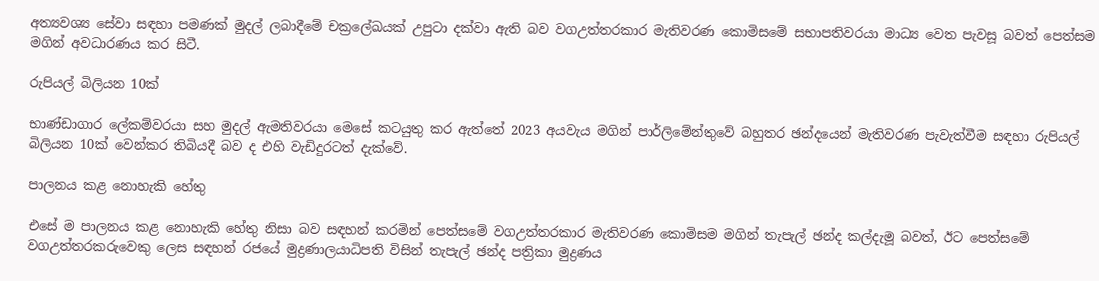අත්‍යවශ්‍ය සේවා සඳහා පමණක් මුදල් ලබාදීමේ චක්‍රලේඛයක් උපුටා දක්වා ඇති බව වගඋත්තරකාර මැතිවරණ කොමිසමේ සභාපතිවරයා මාධ්‍ය වෙත පැවසූ බවත් පෙත්සම මගින් අවධාරණය කර සිටී.

රුපියල් බිලියන 10ක්

භාණ්ඩාගාර ලේකම්වරයා සහ මුදල් ඇමතිවරයා මෙසේ කටයුතු කර ඇත්තේ 2023 අයවැය මගින් පාර්ලිමේන්තුවේ බහුතර ඡන්දයෙන් මැතිවරණ පැවැත්වීම සඳහා රුපියල් බිලියන 10ක් වෙන්කර තිබියදී බව ද එහි වැඩිදුරටත් දැක්වේ.

පාලනය කළ නොහැකි හේතු

එසේ ම පාලනය කළ නොහැකි හේතු නිසා බව සඳහන් කරමින් පෙත්සමේ වගඋත්තරකාර මැතිවරණ කොමිසම මගින් තැපැල් ඡන්ද කල්දැමූ බවත්, ඊට පෙත්සමේ වගඋත්තරකරුවෙකු ලෙස සඳහන් රජයේ මුද්‍රණාලයාධිපති විසින් තැපැල් ඡන්ද පත්‍රිකා මුද්‍රණය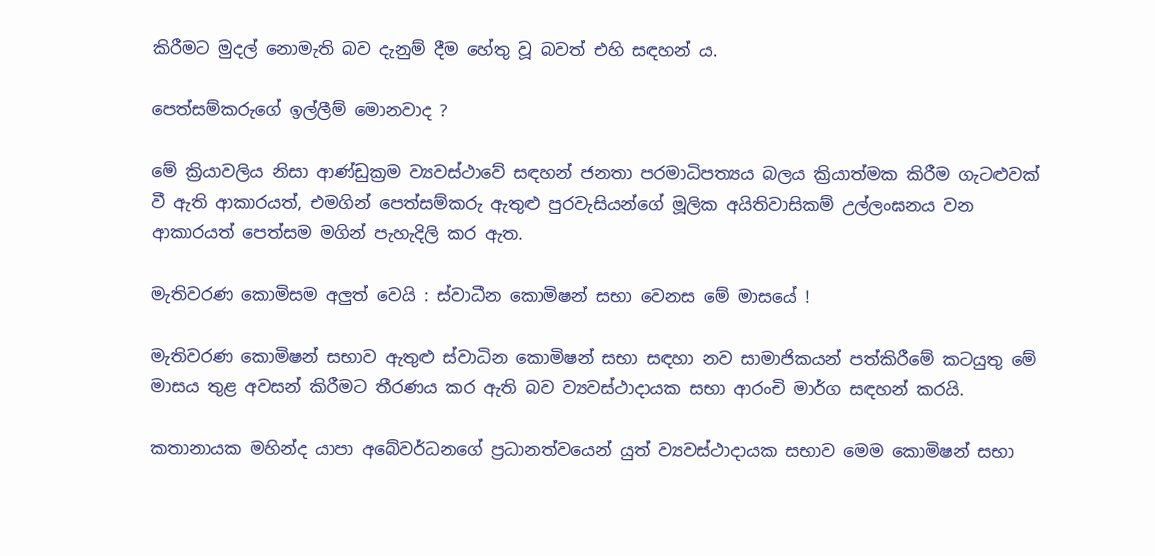කිරීමට මුදල් නොමැති බව දැනුම් දීම හේතු වූ බවත් එහි සඳහන් ය.

පෙත්සම්කරුගේ ඉල්ලීම් මොනවාද ?

මේ ක්‍රියාවලිය නිසා ආණ්ඩුක්‍රම ව්‍යවස්ථාවේ සඳහන් ජනතා පරමාධිපත්‍යය බලය ක්‍රියාත්මක කිරීම ගැටළුවක් වී ඇති ආකාරයත්, එමගින් පෙත්සම්කරු ඇතුළු පුරවැසියන්ගේ මූලික අයිතිවාසිකම් උල්ලංඝනය වන ආකාරයත් පෙත්සම මගින් පැහැදිලි කර ඇත.

මැතිවරණ කොමිසම අලුත් වෙයි : ස්වාධීන කොමිෂන් සභා වෙනස මේ මාසයේ !

මැතිවරණ කොමිෂන් සභාව ඇතුළු ස්වාධින කොමිෂන් සභා සඳහා නව සාමාජිකයන් පත්කිරීමේ කටයුතු මේ මාසය තුළ අවසන් කිරීමට තීරණය කර ඇති බව ව්‍යවස්ථාදායක සභා ආරංචි මාර්ග සඳහන් කරයි.

කතානායක මහින්ද යාපා අබේවර්ධනගේ ප්‍රධානත්වයෙන් යුත් ව්‍යවස්ථාදායක සභාව මෙම කොමිෂන් සභා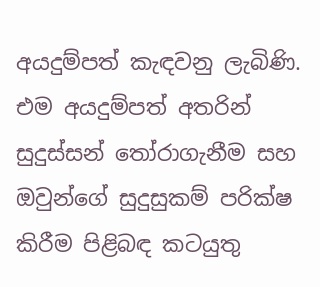අයදුම්පත් කැඳවනු ලැබිණි. එම අයදුම්පත් අතරින් සුදුස්සන් තෝරාගැනීම සහ ඔවුන්ගේ සුදුසුකම් පරික්ෂ කිරීම පිළිබඳ කටයුතු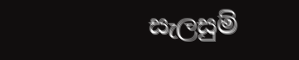සැලසුම්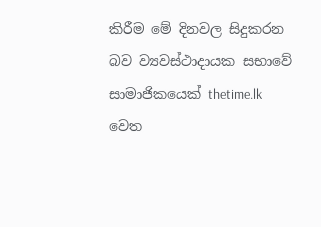කිරීම මේ දිනවල සිදුකරන බව ව්‍යවස්ථාදායක සභාවේ සාමාජිකයෙක් thetime.lk වෙත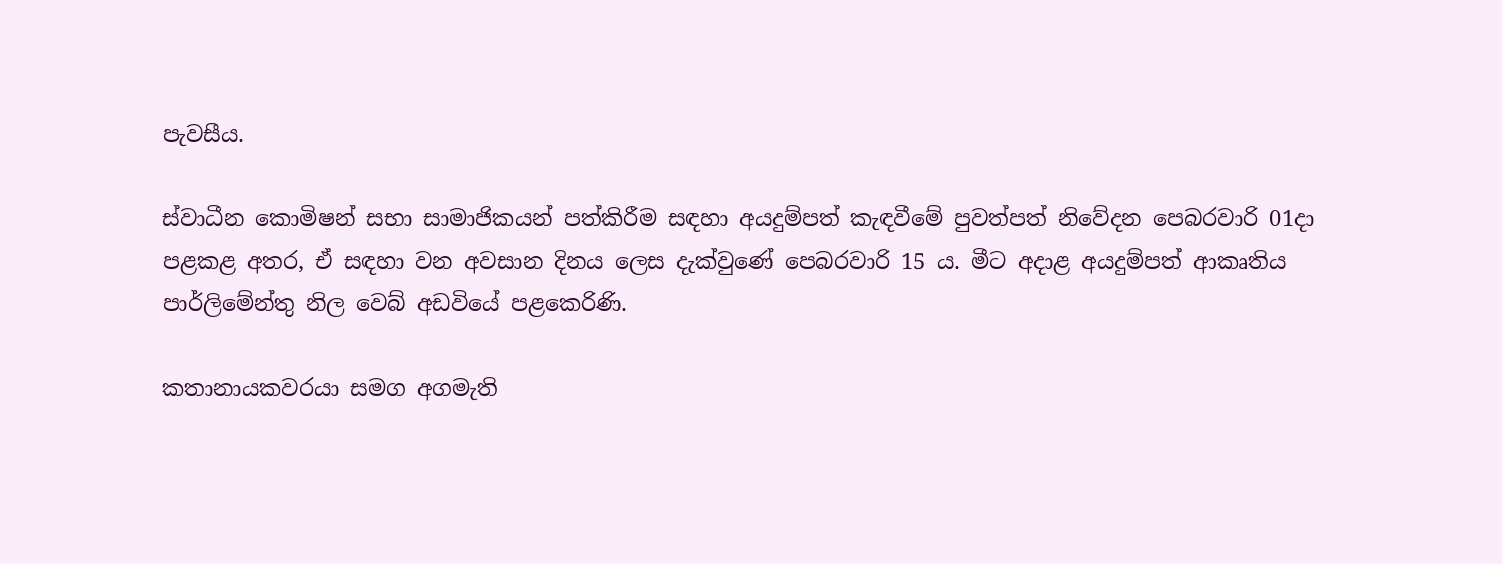පැවසීය.

ස්වාධීන කොමිෂන් සභා සාමාජිකයන් පත්කිරීම සඳහා අයදුම්පත් කැඳවීමේ පුවත්පත් නිවේදන පෙබරවාරි 01දා පළකළ අතර, ඒ සඳහා වන අවසාන දිනය ලෙස දැක්වුණේ පෙබරවාරි 15 ය. මීට අදාළ අයදුම්පත් ආකෘතිය පාර්ලිමේන්තු නිල වෙබ් අඩවියේ පළකෙරිණි.

කතානායකවරයා සමග අගමැති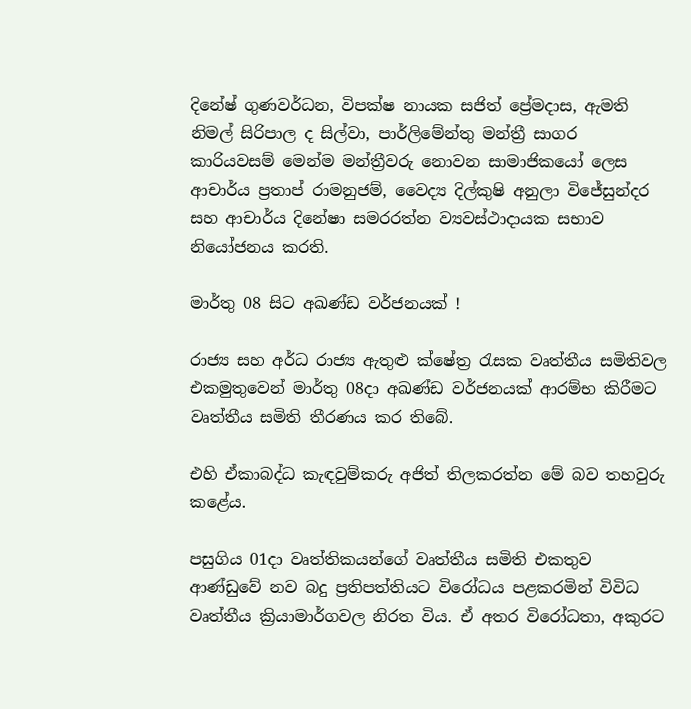දිනේෂ් ගුණවර්ධන, විපක්ෂ නායක සජිත් ප්‍රේමදාස, ඇමති නිමල් සිරිපාල ද සිල්වා, පාර්ලිමේන්තු මන්ත්‍රී සාගර කාරියවසම් මෙන්ම මන්ත්‍රීවරු නොවන සාමාජිකයෝ ලෙස ආචාර්ය ප්‍රතාප් රාමනුජම්, වෛද්‍ය දිල්කුෂි අනුලා විජේසුන්දර සහ ආචාර්ය දිනේෂා සමරරත්න ව්‍යවස්ථාදායක සභාව නියෝජනය කරති.

මාර්තු 08 සිට අඛණ්ඩ වර්ජනයක් !

රාජ්‍ය සහ අර්ධ රාජ්‍ය ඇතුළු ක්ෂේත්‍ර රැසක වෘත්තීය සමිතිවල එකමුතුවෙන් මාර්තු 08දා අඛණ්ඩ වර්ජනයක් ආරම්භ කිරීමට වෘත්තීය සමිති තීරණය කර තිබේ.

එහි ඒකාබද්ධ කැඳවුම්කරු අජිත් තිලකරත්න මේ බව තහවුරු කළේය.

පසුගිය 01දා වෘත්තිකයන්ගේ වෘත්තීය සමිති එකතුව ආණ්ඩුවේ නව බදු ප්‍රතිපත්තියට විරෝධය පළකරමින් විවිධ වෘත්තීය ක්‍රියාමාර්ගවල නිරත විය. ඒ අතර විරෝධතා, අකුරට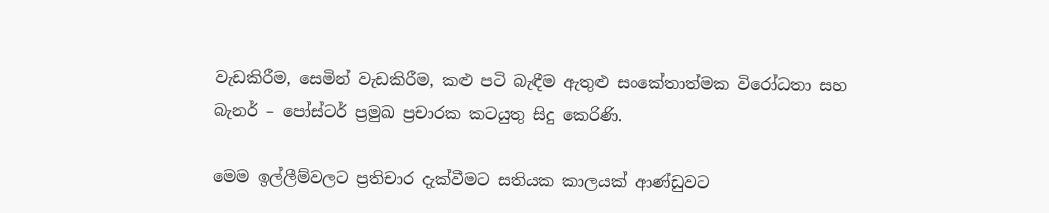වැඩකිරීම, සෙමින් වැඩකිරීම, කළු පටි බැඳීම ඇතුළු සංකේතාත්මක විරෝධතා සහ බැනර් – පෝස්ටර් ප්‍රමුඛ ප්‍රචාරක කටයුතු සිදු කෙරිණි.

මෙම ඉල්ලීම්වලට ප්‍රතිචාර දැක්වීමට සතියක කාලයක් ආණ්ඩුවට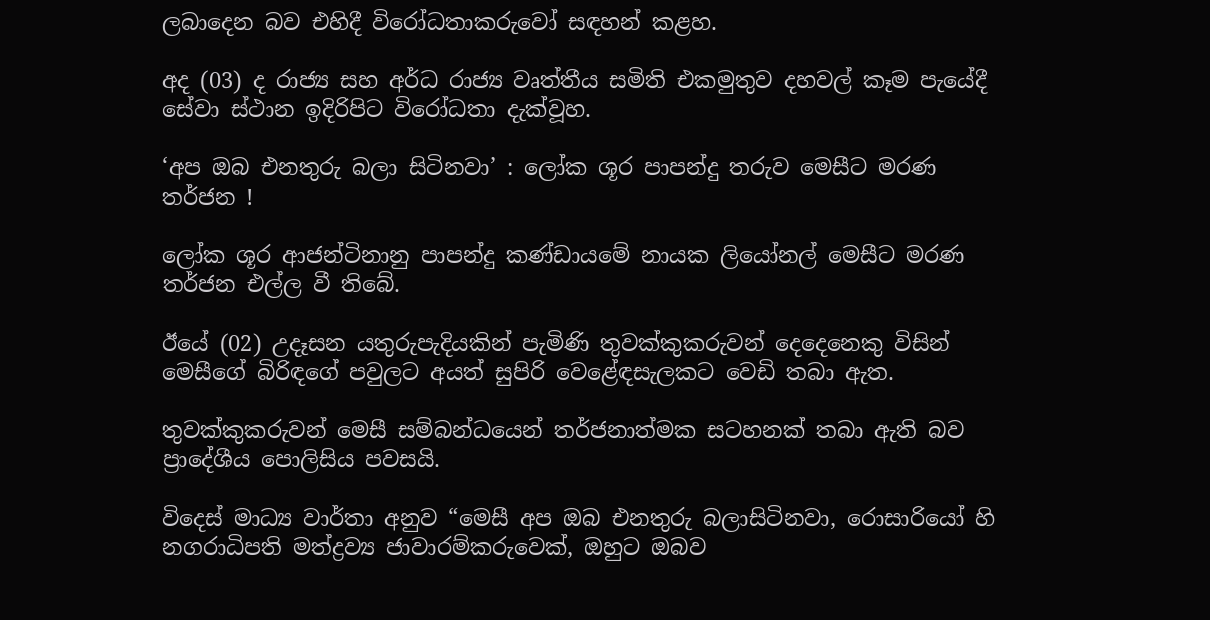ලබාදෙන බව එහිදී විරෝධතාකරුවෝ සඳහන් කළහ.

අද (03) ද රාජ්‍ය සහ අර්ධ රාජ්‍ය වෘත්තීය සමිති එකමුතුව දහවල් කෑම පැයේදී සේවා ස්ථාන ඉදිරිපිට විරෝධතා දැක්වූහ.

‘අප ඔබ එනතුරු බලා සිටිනවා’ : ලෝක ශූර පාපන්දු තරුව මෙසීට මරණ තර්ජන !

ලෝක ශූර ආජන්ටිනානු පාපන්දු කණ්ඩායමේ නායක ලියෝනල් මෙසීට මරණ තර්ජන එල්ල වී තිබේ.

ඊයේ (02) උදෑසන යතුරුපැදියකින් පැමිණි තුවක්කුකරුවන් දෙදෙනෙකු විසින් මෙසීගේ බිරිඳගේ පවුලට අයත් සුපිරි වෙළේඳසැලකට වෙඩි තබා ඇත.

තුවක්කුකරුවන් මෙසී සම්බන්ධයෙන් තර්ජනාත්මක සටහනක් තබා ඇති බව ප්‍රාදේශීය පොලිසිය පවසයි.

විදෙස් මාධ්‍ය වාර්තා අනුව “මෙසී අප ඔබ එනතුරු බලාසිටිනවා, රොසාරියෝ හි නගරාධිපති මත්ද්‍රව්‍ය ජාවාරම්කරුවෙක්, ඔහුට ඔබව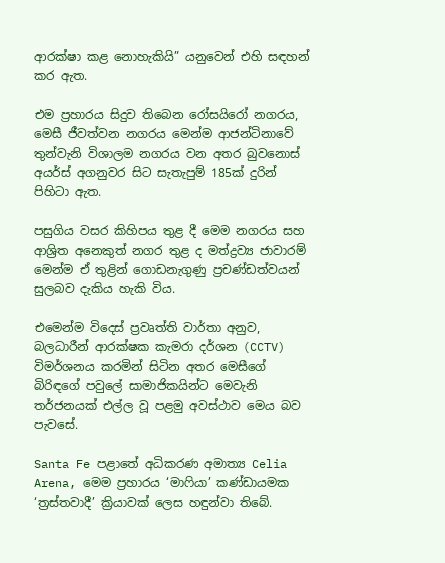ආරක්ෂා කළ නොහැකියි” යනුවෙන් එහි සඳහන් කර ඇත.

එම ප්‍රහාරය සිදුව තිබෙන රෝසයිරෝ නගරය, මෙසී ජීවත්වන නගරය මෙන්ම ආජන්ටිනාවේ තුන්වැනි විශාලම නගරය වන අතර බුවනොස් අයර්ස් අගනුවර සිට සැතැපුම් 185ක් දුරින් පිහිටා ඇත.

පසුගිය වසර කිහිපය තුළ දී මෙම නගරය සහ ආශ්‍රිත අනෙකුත් නගර තුළ ද මත්ද්‍රව්‍ය ජාවාරම් මෙන්ම ඒ තුළින් ගොඩනැගුණු ප්‍රචණ්ඩත්වයන් සුලබව දැකිය හැකි විය.

එමෙන්ම විදෙස් ප්‍රවෘත්ති වාර්තා අනුව, බලධාරීන් ආරක්ෂක කැමරා දර්ශන (CCTV) විමර්ශනය කරමින් සිටින අතර මෙසීගේ බිරිඳගේ පවුලේ සාමාජිකයින්ට මෙවැනි තර්ජනයක් එල්ල වූ පළමු අවස්ථාව මෙය බව පැවසේ.

Santa Fe පළාතේ අධිකරණ අමාත්‍ය Celia Arena, මෙම ප්‍රහාරය ‘මාෆියා’ කණ්ඩායමක ‘ත්‍රස්තවාදී’ ක්‍රියාවක් ලෙස හඳුන්වා තිබේ.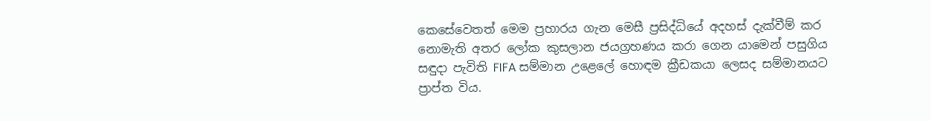කෙසේවෙතත් මෙම ප්‍රහාරය ගැන මෙසී ප්‍රසිද්ධියේ අදහස් දැක්වීම් කර නොමැති අතර ලෝක කුසලාන ජයග්‍රහණය කරා ගෙන යාමෙන් පසුගිය සඳුදා පැවිති FIFA සම්මාන උළෙලේ හොඳම ක්‍රීඩකයා ලෙසද සම්මානයට ප්‍රාප්ත විය.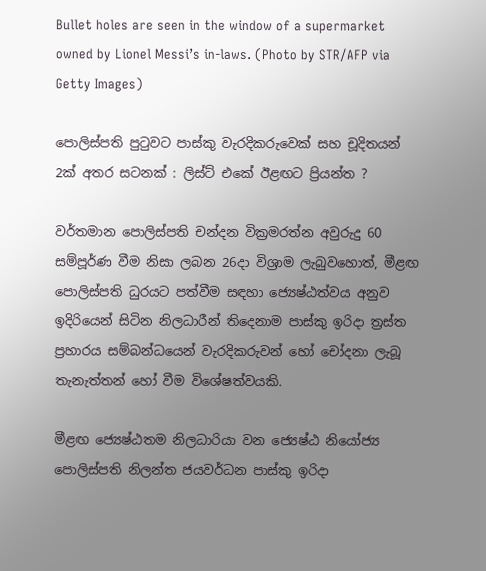Bullet holes are seen in the window of a supermarket owned by Lionel Messi’s in-laws. (Photo by STR/AFP via Getty Images)

පොලිස්පති පුටුවට පාස්කු වැරදිකරුවෙක් සහ චූදිතයන් 2ක් අතර සටනක් : ලිස්ට් එකේ ඊළඟට ප්‍රියන්ත ?

වර්තමාන පොලිස්පති චන්දන වික්‍රමරත්න අවුරුදු 60 සම්පූර්ණ වීම නිසා ලබන 26දා විශ්‍රාම ලැබුවහොත්, මීළඟ පොලිස්පති ධුරයට පත්වීම සඳහා ජ්‍යෙෂ්ඨත්වය අනුව ඉදිරියෙන් සිටින නිලධාරීන් තිදෙනාම පාස්කු ඉරිදා ත්‍රස්ත ප්‍රහාරය සම්බන්ධයෙන් වැරදිකරුවන් හෝ චෝදනා ලැබූ තැනැත්තන් හෝ වීම විශේෂත්වයකි.

මීළඟ ජ්‍යෙෂ්ඨතම නිලධාරියා වන ජ්‍යෙෂ්ඨ නියෝජ්‍ය පොලිස්පති නිලන්ත ජයවර්ධන පාස්කු ඉරිදා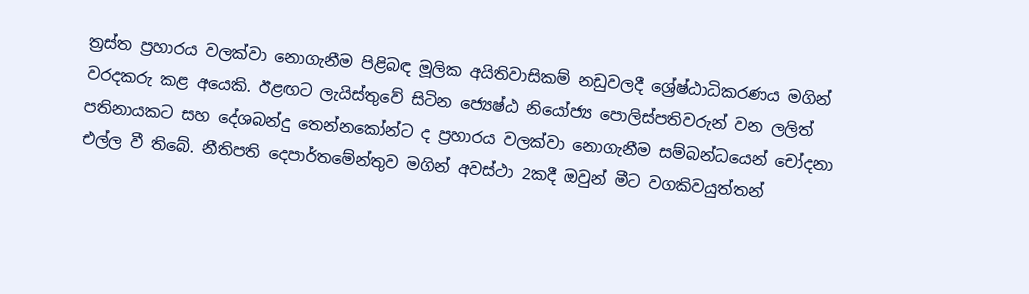ත්‍රස්ත ප්‍රහාරය වලක්වා නොගැනීම පිළිබඳ මූලික අයිතිවාසිකම් නඩුවලදී ශ්‍රේෂ්ඨාධිකරණය මගින් වරදකරු කළ අයෙකි. ඊළඟට ලැයිස්තුවේ සිටින ජ්‍යෙෂ්ඨ නියෝජ්‍ය පොලිස්පතිවරුන් වන ලලිත් පතිනායකට සහ දේශබන්දු තෙන්නකෝන්ට ද ප්‍රහාරය වලක්වා නොගැනීම සම්බන්ධයෙන් චෝදනා එල්ල වී තිබේ. නීතිපති දෙපාර්තමේන්තුව මගින් අවස්ථා 2කදී ඔවුන් මීට වගකිවයුත්තන්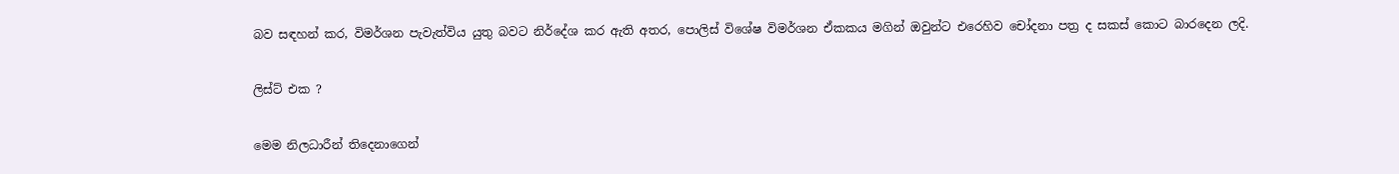බව සඳහන් කර, විමර්ශන පැවැත්විය යුතු බවට නිර්දේශ කර ඇති අතර, පොලිස් විශේෂ විමර්ශන ඒකකය මගින් ඔවුන්ට එරෙහිව චෝදනා පත්‍ර ද සකස් කොට බාරදෙන ලදි.

ලිස්ට් එක ?

මෙම නිලධාරීන් තිදෙනාගෙන්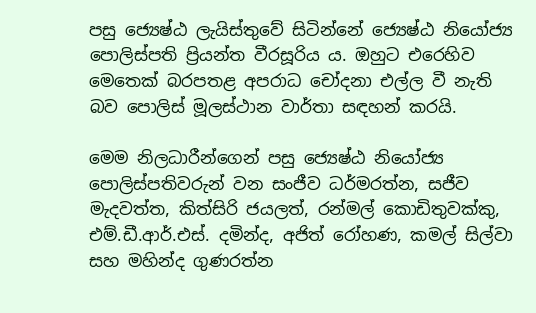පසු ජ්‍යෙෂ්ඨ ලැයිස්තුවේ සිටින්නේ ජ්‍යෙෂ්ඨ නියෝජ්‍ය පොලිස්පති ප්‍රියන්ත වීරසූරිය ය. ඔහුට එරෙහිව මෙතෙක් බරපතළ අපරාධ චෝදනා එල්ල වී නැති බව පොලිස් මූලස්ථාන වාර්තා සඳහන් කරයි.

මෙම නිලධාරීන්ගෙන් පසු ජ්‍යෙෂ්ඨ නියෝජ්‍ය පොලිස්පතිවරුන් වන සංජීව ධර්මරත්න, සජීව මැදවත්ත, කිත්සිරි ජයලත්, රන්මල් කොඩිතුවක්කු, එම්.ඩී.ආර්.එස්. දමින්ද, අජිත් රෝහණ, කමල් සිල්වා සහ මහින්ද ගුණරත්න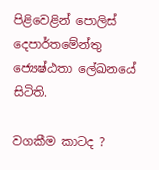පිළිවෙළින් පොලිස් දෙපාර්තමේන්තු ජ්‍යෙෂ්ඨතා ලේඛනයේ සිටිති.

වගකීම කාටද ?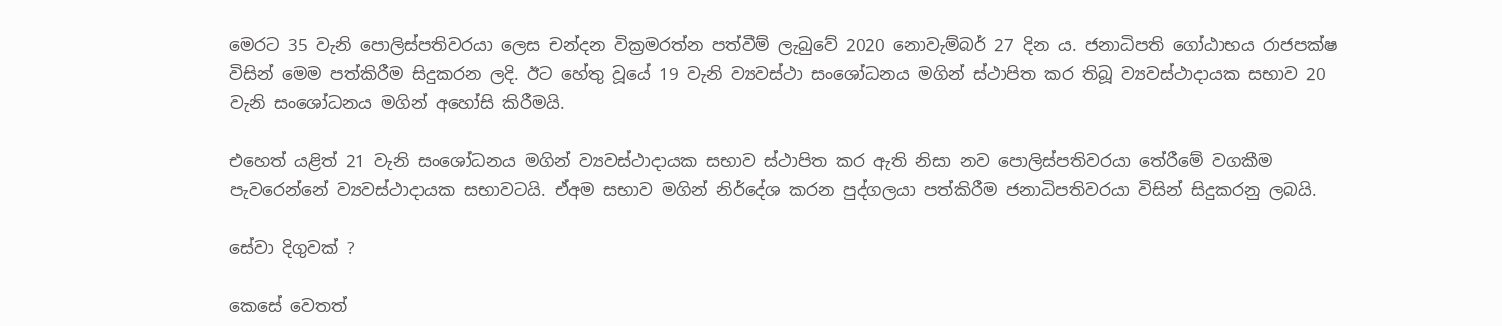මෙරට 35 වැනි පොලිස්පතිවරයා ලෙස චන්දන වික්‍රමරත්න පත්වීම් ලැබුවේ 2020 නොවැම්බර් 27 දින ය. ජනාධිපති ගෝඨාභය රාජපක්ෂ විසින් මෙම පත්කිරීම සිදුකරන ලදි. ඊට හේතු වූයේ 19 වැනි ව්‍යවස්ථා සංශෝධනය මගින් ස්ථාපිත කර තිබූ ව්‍යවස්ථාදායක සභාව 20 වැනි සංශෝධනය මගින් අහෝසි කිරීමයි.

එහෙත් යළිත් 21 වැනි සංශෝධනය මගින් ව්‍යවස්ථාදායක සභාව ස්ථාපිත කර ඇති නිසා නව පොලිස්පතිවරයා තේරීමේ වගකීම පැවරෙන්නේ ව්‍යවස්ථාදායක සභාවටයි. ඒඅම සභාව මගින් නිර්දේශ කරන පුද්ගලයා පත්කිරීම ජනාධිපතිවරයා විසින් සිදුකරනු ලබයි.

සේවා දිගුවක් ?

කෙසේ වෙතත්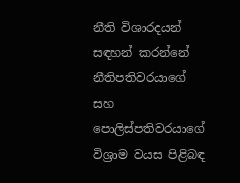නීති විශාරදයන් සඳහන් කරන්නේ නීතිපතිවරයාගේ සහ පොලිස්පතිවරයාගේ විශ්‍රාම වයස පිළිබඳ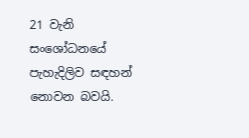21 වැනි සංශෝධනයේ පැහැදිලිව සඳහන් නොවන බවයි.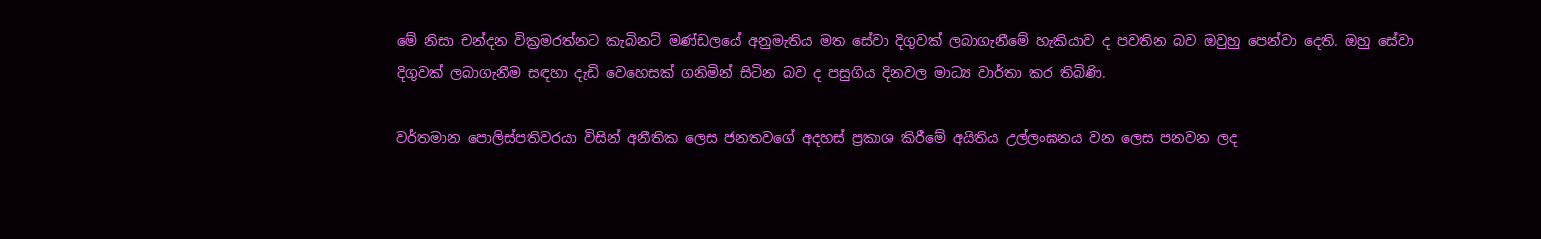මේ නිසා චන්දන වික්‍රමරත්නට කැබිනට් මණ්ඩලයේ අනුමැතිය මත සේවා දිගුවක් ලබාගැනීමේ හැකියාව ද පවතින බව ඔවුහු පෙන්වා දෙති. ඔහු සේවා දිගුවක් ලබාගැනීම සඳහා දැඩි වෙහෙසක් ගනිමින් සිටින බව ද පසුගිය දිනවල මාධ්‍ය වාර්තා කර තිබිණි.

වර්තමාන පොලිස්පතිවරයා විසින් අනීතික ලෙස ජනතවගේ අදහස් ප්‍රකාශ කිරීමේ අයිතිය උල්ලංඝනය වන ලෙස පනවන ලද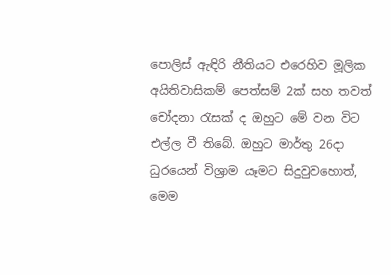පොලිස් ඇඳිරි නීතියට එරෙහිව මූලික අයිතිවාසිකම් පෙත්සම් 2ක් සහ තවත් චෝදනා රැසක් ද ඔහුට මේ වන විට එල්ල වී තිබේ. ඔහුට මාර්තු 26දා ධුරයෙන් විශ්‍රාම යෑමට සිදුවුවහොත්, මෙම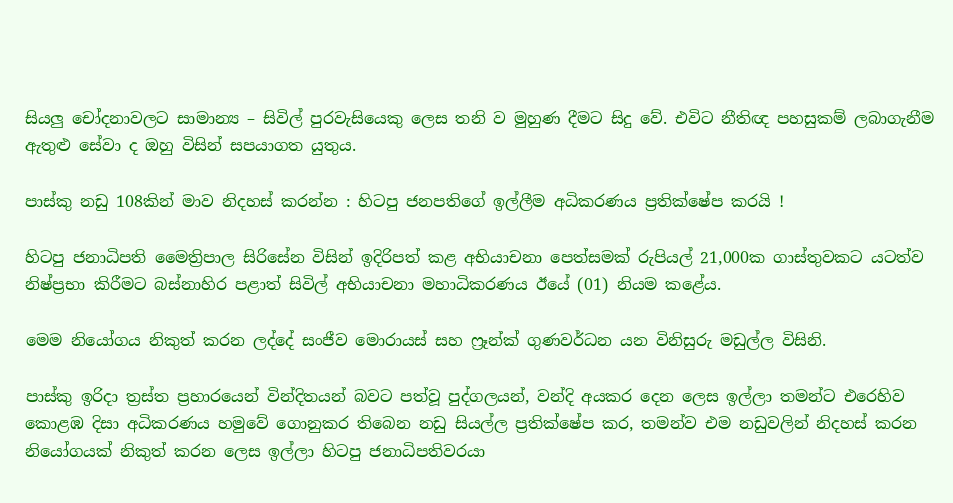සියලු චෝදනාවලට සාමාන්‍ය – සිවිල් පුරවැසියෙකු ලෙස තනි ව මුහුණ දීමට සිදු වේ. එවිට නීතිඥ පහසුකම් ලබාගැනීම ඇතුළු සේවා ද ඔහු විසින් සපයාගත යුතුය.

පාස්කු නඩු 108කින් මාව නිදහස් කරන්න : හිටපු ජනපතිගේ ඉල්ලීම අධිකරණය ප්‍රතික්ෂේප කරයි !

හිටපු ජනාධිපති මෛත්‍රිපාල සිරිසේන විසින් ඉදිරිපත් කළ අභියාචනා පෙත්සමක් රුපියල් 21,000ක ගාස්තුවකට යටත්ව නිෂ්ප්‍රභා කිරීමට බස්නාහිර පළාත් සිවිල් අභියාචනා මහාධිකරණය ඊයේ (01) නියම කළේය.

මෙම නියෝගය නිකුත් කරන ලද්දේ සංජීව මොරායස් සහ ෆ්‍රෑන්ක් ගුණවර්ධන යන විනිසුරු මඩුල්ල විසිනි.

පාස්කු ඉරිදා ත්‍රස්ත ප්‍රහාරයෙන් වින්දිතයන් බවට පත්වූ පුද්ගලයන්, වන්දි අයකර දෙන ලෙස ඉල්ලා තමන්ට එරෙහිව කොළඹ දිසා අධිකරණය හමුවේ ගොනුකර තිබෙන නඩු සියල්ල ප්‍රතික්ෂේප කර, තමන්ව එම නඩුවලින් නිදහස් කරන නියෝගයක් නිකුත් කරන ලෙස ඉල්ලා හිටපු ජනාධිපතිවරයා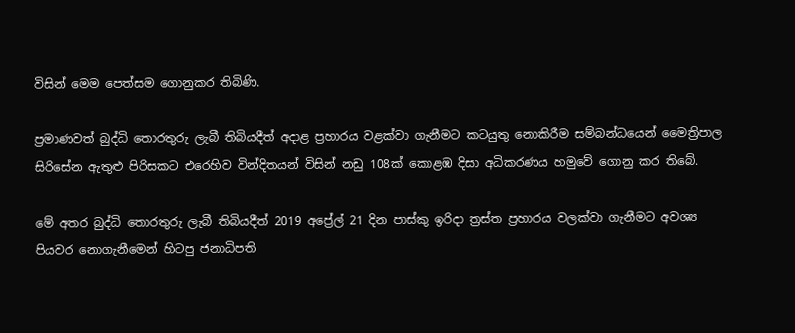විසින් මෙම පෙත්සම ගොනුකර තිබිණි.

ප්‍රමාණවත් බුද්ධි තොරතුරු ලැබී තිබියදීත් අදාළ ප්‍රහාරය වළක්වා ගැනීමට කටයුතු නොකිරීම සම්බන්ධයෙන් මෛත්‍රිපාල සිරිසේන ඇතුළු පිරිසකට එරෙහිව වින්දිතයන් විසින් නඩු 108ක් කොළඹ දිසා අධිකරණය හමුවේ ගොනු කර තිබේ.

මේ අතර බුද්ධි තොරතුරු ලැබී තිබියදීත් 2019 අප්‍රේල් 21 දින පාස්කු ඉරිදා ත්‍රස්ත ප්‍රහාරය වලක්වා ගැනීමට අවශ්‍ය පියවර නොගැනීමෙන් හිටපු ජනාධිපති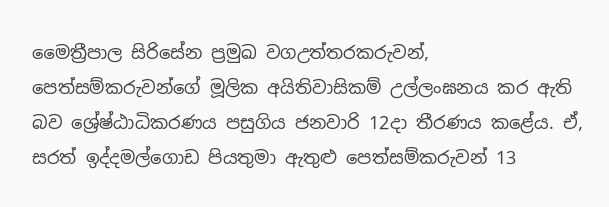මෛත්‍රීපාල සිරිසේන ප්‍රමුඛ වගඋත්තරකරුවන්, පෙත්සම්කරුවන්ගේ මූලික අයිතිවාසිකම් උල්ලංඝනය කර ඇති බව ශ්‍රේෂ්ඨාධිකරණය පසුගිය ජනවාරි 12දා තීරණය කළේය. ඒ, සරත් ඉද්දමල්ගොඩ පියතුමා ඇතුළු පෙත්සම්කරුවන් 13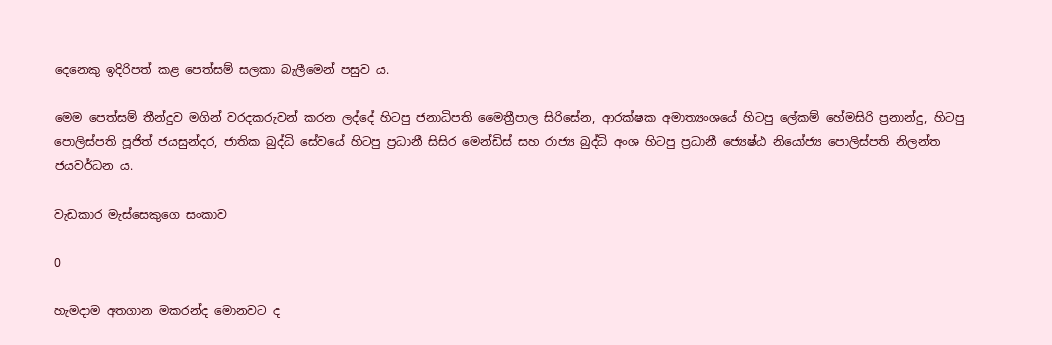දෙනෙකු ඉදිරිපත් කළ පෙත්සම් සලකා බැලීමෙන් පසුව ය.

මෙම පෙත්සම් තීන්දුව මගින් වරදකරුවන් කරන ලද්දේ හිටපු ජනාධිපති මෛත්‍රීපාල සිරිසේන, ආරක්ෂක අමාත්‍යංශයේ හිටපු ලේකම් හේමසිරි ප්‍රනාන්දු, හිටපු පොලිස්පති පූජිත් ජයසුන්දර, ජාතික බුද්ධි සේවයේ හිටපු ප්‍රධානී සිසිර මෙන්ඩිස් සහ රාජ්‍ය බුද්ධි අංශ හිටපු ප්‍රධානී ජ්‍යෙෂ්ඨ නියෝජ්‍ය පොලිස්පති නිලන්ත ජයවර්ධන ය.

වැඩකාර මැස්සෙකුගෙ සංකාව

0

හැමදාම අතගාන මකරන්ද මොනවට ද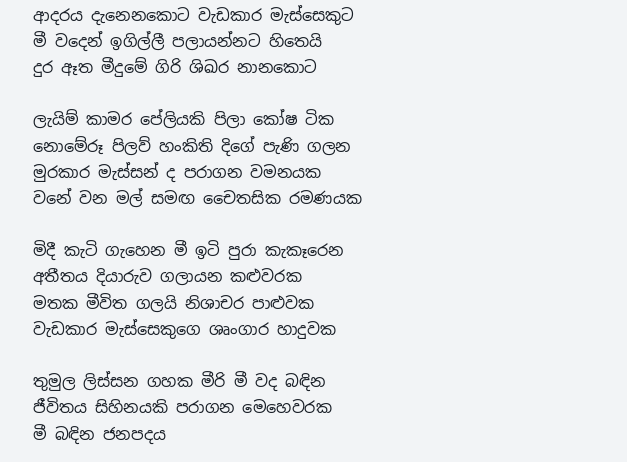ආදරය දැනෙනකොට වැඩකාර මැස්සෙකුට
මී වදෙන් ඉගිල්ලී පලායන්නට හිතෙයි
දුර ඈත මීදුමේ ගිරි ශිඛර නානකොට

ලැයිම් කාමර පේලියකි පිලා කෝෂ ටික
නොමේරූ පිලව් හංකිති දිගේ පැණි ගලන
මුරකාර මැස්සන් ද පරාගන වමනයක
වනේ වන මල් සමඟ චෛතසික රමණයක

මිදී කැටි ගැහෙන මී ඉටි පුරා කැකෑරෙන
අතීතය දියාරුව ගලායන කළුවරක
මතක මීවිත ගලයි නිශාචර පාළුවක
වැඩකාර මැස්සෙකුගෙ ශෘංගාර හාදුවක

තුමුල ලිස්සන ගහක මීරි මී වද බඳින
ජීවිතය සිහිනයකි පරාගන මෙහෙවරක
මී බඳින ජනපදය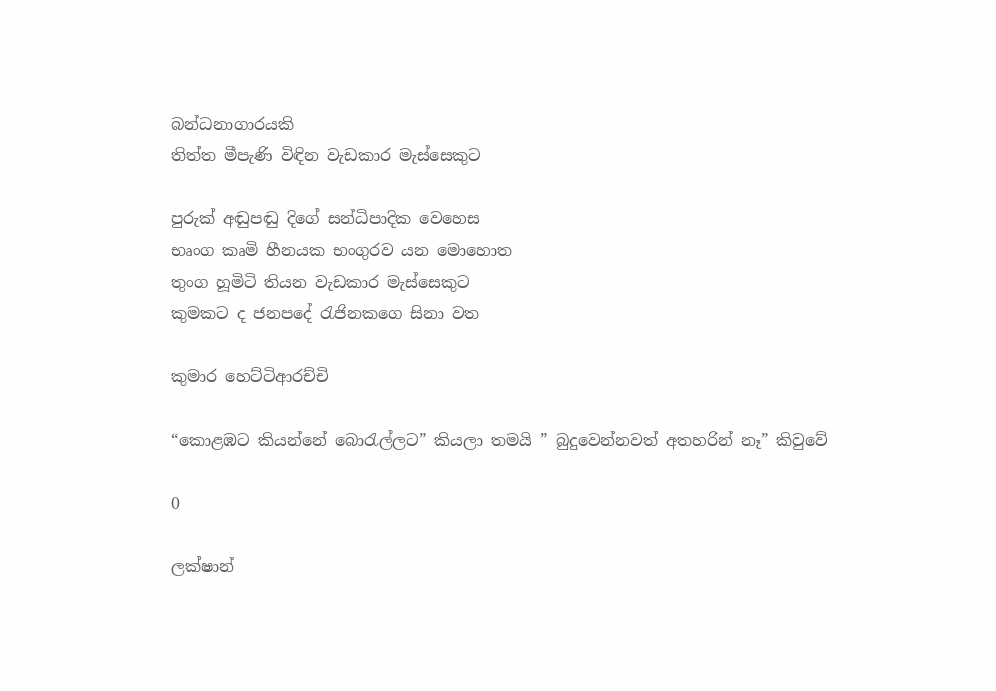බන්ධනාගාරයකි
තිත්ත මීපැණි විඳින වැඩකාර මැස්සෙකුට

පුරුක් අඬුපඬු දිගේ සන්ධිපාදික වෙහෙස
භෘංග කෘමි හීනයක භංගුරව යන මොහොත
තුංග හූමිටි තියන වැඩකාර මැස්සෙකුට
කුමකට ද ජනපදේ රැජිනකගෙ සිනා වත

කුමාර හෙට්ටිආරච්චි

“කොළඹට කියන්නේ බොරැල්ලට” කියලා තමයි ” බුදුවෙන්නවත් අතහරින් නෑ” කිවුවේ

0

ලක්ෂාන්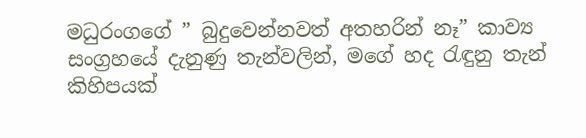මධුරංගගේ ” බුදුවෙන්නවත් අතහරින් නෑ” කාව්‍ය සංග්‍රහයේ දැනුණු තැන්වලින්, මගේ හද රැඳුනු තැන් කිහිපයක්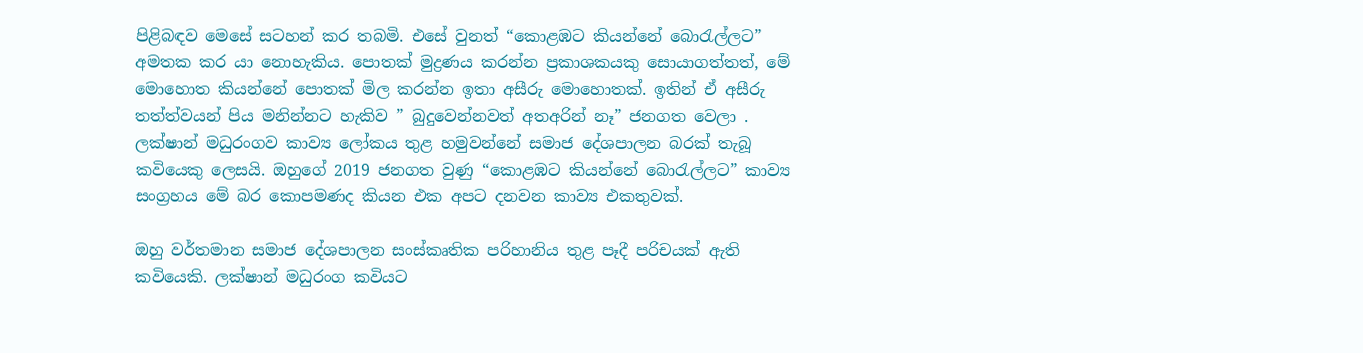පිළිබඳව මෙසේ සටහන් කර තබමි. එසේ වුනත් “කොළඹට කියන්නේ බොරැල්ලට” අමතක කර යා නොහැකිය. පොතක් මුද්‍රණය කරන්න ප්‍රකාශකයකු සොයාගත්තත්, මේ මොහොත කියන්නේ පොතක් මිල කරන්න ඉතා අසීරු මොහොතක්. ඉතින් ඒ අසීරු තත්ත්වයන් පිය මනින්නට හැකිව ” බුදුවෙන්නවත් අතඅරින් නෑ” ජනගත වෙලා . ලක්ෂාන් මධුරංගව කාව්‍ය ලෝකය තුළ හමුවන්නේ සමාජ දේශපාලන බරක් තැබූ කවියෙකු ලෙසයි. ඔහුගේ 2019 ජනගත වුණු “කොළඹට කියන්නේ බොරැල්ලට” කාව්‍ය සංග්‍රහය මේ බර කොපමණද කියන එක අපට දනවන කාව්‍ය එකතුවක්.

ඔහු වර්තමාන සමාජ දේශපාලන සංස්කෘතික පරිහානිය තුළ පෑදී පරිචයක් ඇති කවියෙකි. ලක්ෂාන් මධුරංග කවියට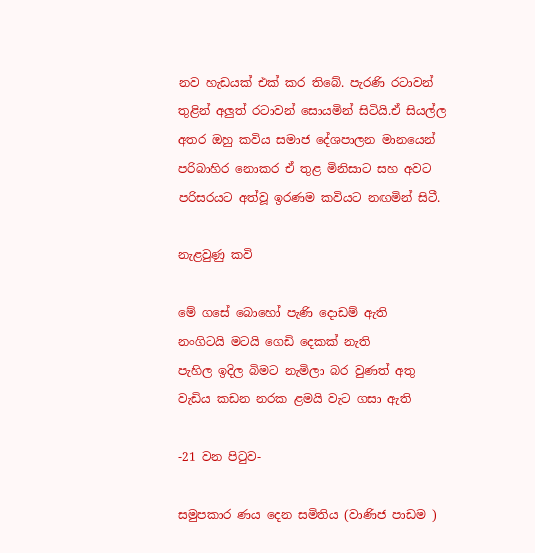නව හැඩයක් එක් කර තිබේ. පැරණි රටාවන් තුළින් අලුත් රටාවන් සොයමින් සිටියි.ඒ සියල්ල අතර ඔහු කවිය සමාජ දේශපාලන මානයෙන් පරිබාහිර නොකර ඒ තුළ මිනිසාට සහ අවට පරිසරයට අත්වූ ඉරණම කවියට නඟමින් සිටී.

නැළවුණු කවි

මේ ගසේ බොහෝ පැණි දොඩම් ඇති
නංගිටයි මටයි ගෙඩි දෙකක් නැති
පැහිල ඉදිල බිමට නැමිලා බර වුණත් අතු
වැඩිය කඩන නරක ළමයි වැට ගසා ඇති

-21 වන පිටුව-

සමුපකාර ණය දෙන සමිතිය (වාණිජ පාඩම )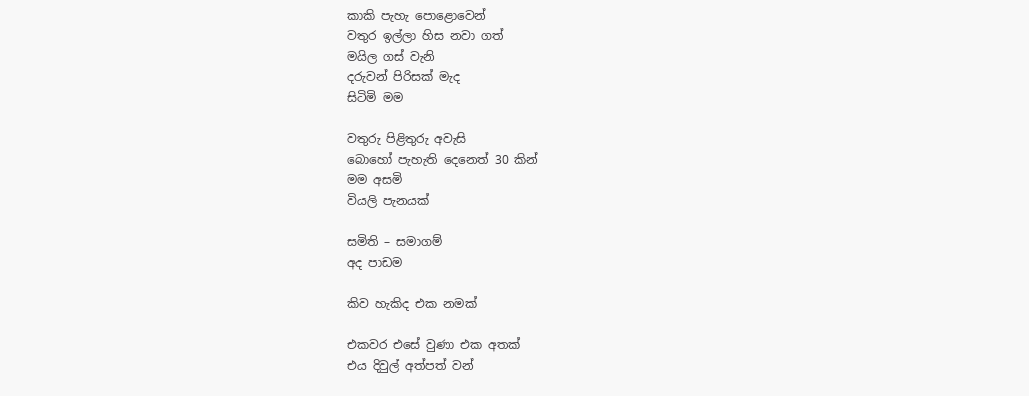කාකි පැහැ පොළොවෙන්
වතුර ඉල්ලා හිස නවා ගත්
මයිල ගස් වැනි
දරුවන් පිරිසක් මැද
සිටිමි මම

වතුරු පිළිතුරු අවැසි
බොහෝ පැහැති දෙනෙත් 30 කින්
මම අසමි
වියලි පැනයක්

සමිති – සමාගම්
අද පාඩම

කිව හැකිද එක නමක්

එකවර එසේ වුණා එක අතක්
එය දිවුල් අත්පත් වන්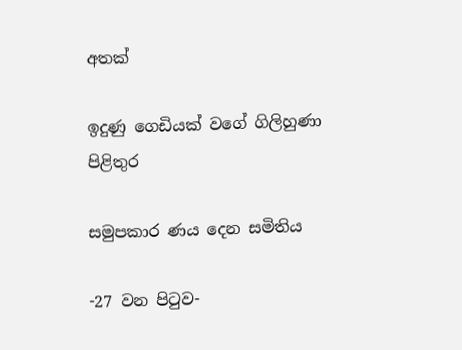අතක්

ඉදුණු ගෙඩියක් වගේ ගිලිහුණා පිළිතුර

සමුපකාර ණය දෙන සමිතිය

-27 වන පිටුව-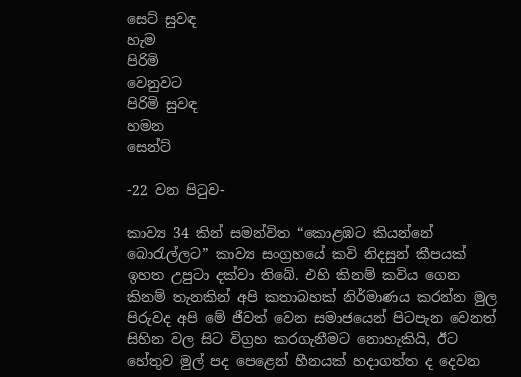සෙට් සුවඳ
හැම
පිරිමි
වෙනුවට
පිරිමි සුවඳ
හමන
සෙන්ට්

-22 වන පිටුව-

කාව්‍ය 34 කින් සමන්විත “කොළඹට කියන්නේ බොරැල්ලට” කාව්‍ය සංග්‍රහයේ කවි නිදසුන් කීපයක් ඉහත උපුටා දක්වා තිබේ. එහි කිනම් කවිය ගෙන කිනම් තැනකින් අපි කතාබහක් නිර්මාණය කරන්න මුල පිරුවද අපි මේ ජීවත් වෙන සමාජයෙන් පිටපැන වෙනත් සිහින වල සිට විග්‍රහ කරගැනීමට නොහැකියි, ඊට හේතුව මුල් පද පෙළෙන් හීනයක් හදාගත්ත ද දෙවන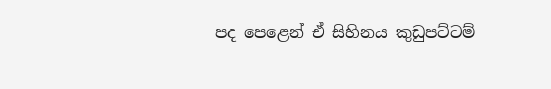පද පෙළෙන් ඒ සිහිනය කුඩුපට්ටම්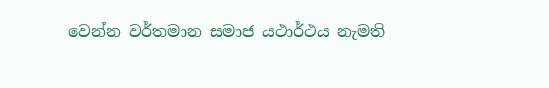වෙන්න වර්තමාන සමාජ යථාර්ථය නැමති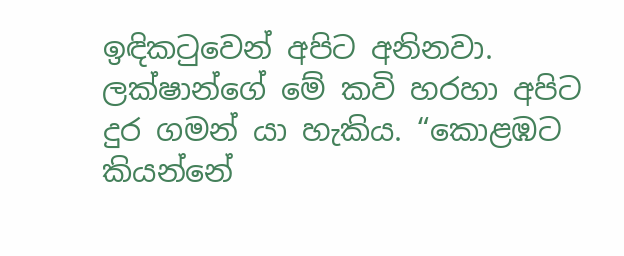ඉඳිකටුවෙන් අපිට අනිනවා. ලක්ෂාන්ගේ මේ කවි හරහා අපිට දුර ගමන් යා හැකිය. “කොළඹට කියන්නේ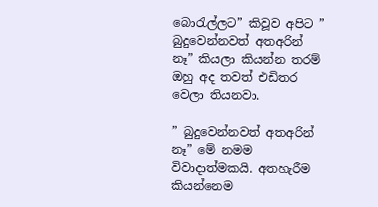බොරැල්ලට” කිවූව අපිට ” බුදුවෙන්නවත් අතඅරින් නෑ” කියලා කියන්න තරම් ඔහු අද තවත් එඩිතර වෙලා තියනවා.

” බුදුවෙන්නවත් අතඅරින් නෑ” මේ නමම විවාදාත්මකයි. අතහැරීම කියන්නෙම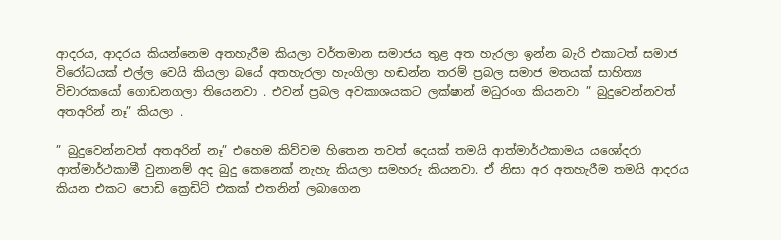ආදරය, ආදරය කියන්නෙම අතහැරීම කියලා වර්තමාන සමාජය තුළ අත හැරලා ඉන්න බැරි එකාටත් සමාජ විරෝධයක් එල්ල වෙයි කියලා බයේ අතහැරලා හැංගිලා හඬන්න තරම් ප්‍රබල සමාජ මතයක් සාහිත්‍ය විචාරකයෝ ගොඩනගලා තියෙනවා . එවන් ප්‍රබල අවකාශයකට ලක්ෂාන් මධුරංග කියනවා ” බුදුවෙන්නවත් අතඅරින් නෑ” කියලා .

” බුදුවෙන්නවත් අතඅරින් නෑ” එහෙම කිව්වම හිතෙන තවත් දෙයක් තමයි ආත්මාර්ථකාමය යශෝදරා ආත්මාර්ථකාමී වුනානම් අද බුදු කෙනෙක් නැහැ කියලා සමහරු කියනවා. ඒ නිසා අර අතහැරීම තමයි ආදරය කියන එකට පොඩි ක්‍රෙඩිට් එකක් එතනින් ලබාගෙන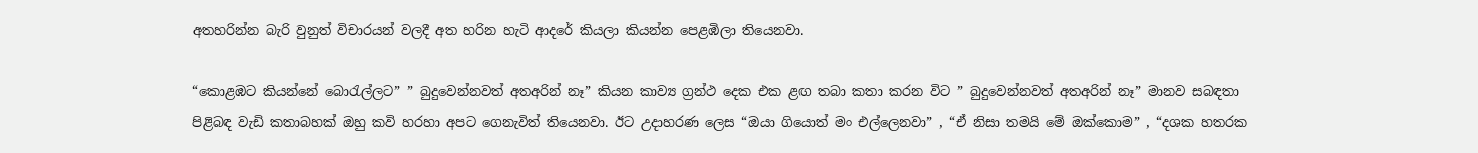අතහරින්න බැරි වුනුත් විචාරයන් වලදී අත හරින හැටි ආදරේ කියලා කියන්න පෙළඹිලා තියෙනවා.

“කොළඹට කියන්නේ බොරැල්ලට” ” බුදුවෙන්නවත් අතඅරින් නෑ” කියන කාව්‍ය ග්‍රන්ථ දෙක එක ළඟ තබා කතා කරන විට ” බුදුවෙන්නවත් අතඅරින් නෑ” මානව සබඳතා පිළිබඳ වැඩි කතාබහක් ඔහු කවි හරහා අපට ගෙනැවිත් තියෙනවා. ඊට උදාහරණ ලෙස “ඔයා ගියොත් මං එල්ලෙනවා” , “ඒ නිසා තමයි මේ ඔක්කොම” , “දශක හතරක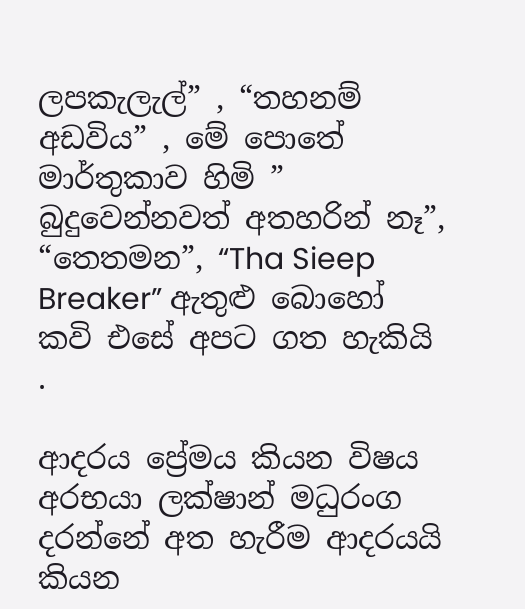ලපකැලැල්” , “තහනම් අඩවිය” , මේ පොතේ මාර්තුකාව හිමි ” බුදුවෙන්නවත් අතහරින් නෑ”, “තෙතමන”, “Tha Sieep Breaker” ඇතුළු බොහෝ කවි එසේ අපට ගත හැකියි .

ආදරය ප්‍රේමය කියන විෂය අරභයා ලක්ෂාන් මධුරංග දරන්නේ අත හැරීම ආදරයයි කියන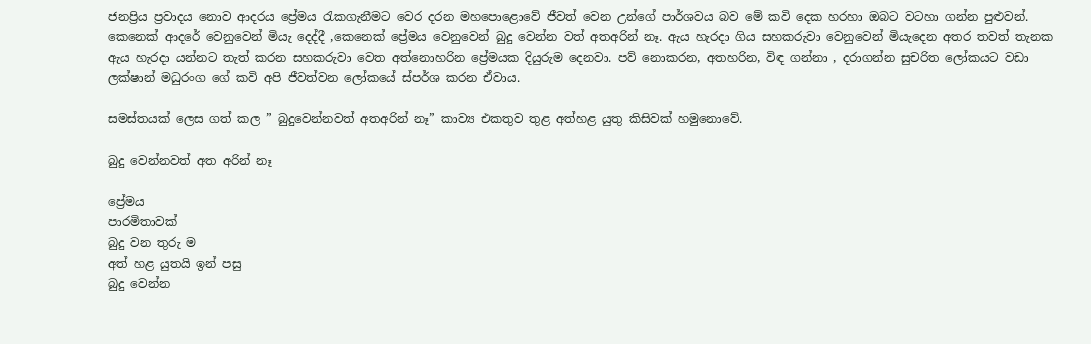ජනප්‍රිය ප්‍රවාදය නොව ආදරය ප්‍රේමය රැකගැනීමට වෙර දරන මහපොළොවේ ජීවත් වෙන උන්ගේ පාර්ශවය බව මේ කවි දෙක හරහා ඔබට වටහා ගන්න පුළුවන්. කෙනෙක් ආදරේ වෙනුවෙන් මියැ දෙද්දී ,කෙනෙක් ප්‍රේමය වෙනුවෙන් බුදු වෙන්න වත් අතඅරින් නෑ. ඇය හැරදා ගිය සහකරුවා වෙනුවෙන් මියැදෙන අතර තවත් තැනක ඇය හැරදා යන්නට තැත් කරන සහකරුවා වෙත අත්නොහරින ප්‍රේමයක දියුරුම දෙනවා. පව් නොකරන, අතහරින, විඳ ගන්නා , දරාගන්න සුචරිත ලෝකයට වඩා ලක්ෂාන් මධුරංග ගේ කවි අපි ජීවත්වන ලෝකයේ ස්පර්ශ කරන ඒවාය.

සමස්තයක් ලෙස ගත් කල ” බුදුවෙන්නවත් අතඅරින් නෑ” කාව්‍ය එකතුව තුළ අත්හළ යුතු කිසිවක් හමුනොවේ.

බුදු වෙන්නවත් අත අරින් නෑ

ප්‍රේමය
පාරමිතාවක්
බුදු වන තුරු ම
අත් හළ යුතයි ඉන් පසු
බුදු වෙන්න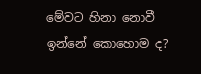මේවට හිනා නොවී ඉන්නේ කොහොම ද?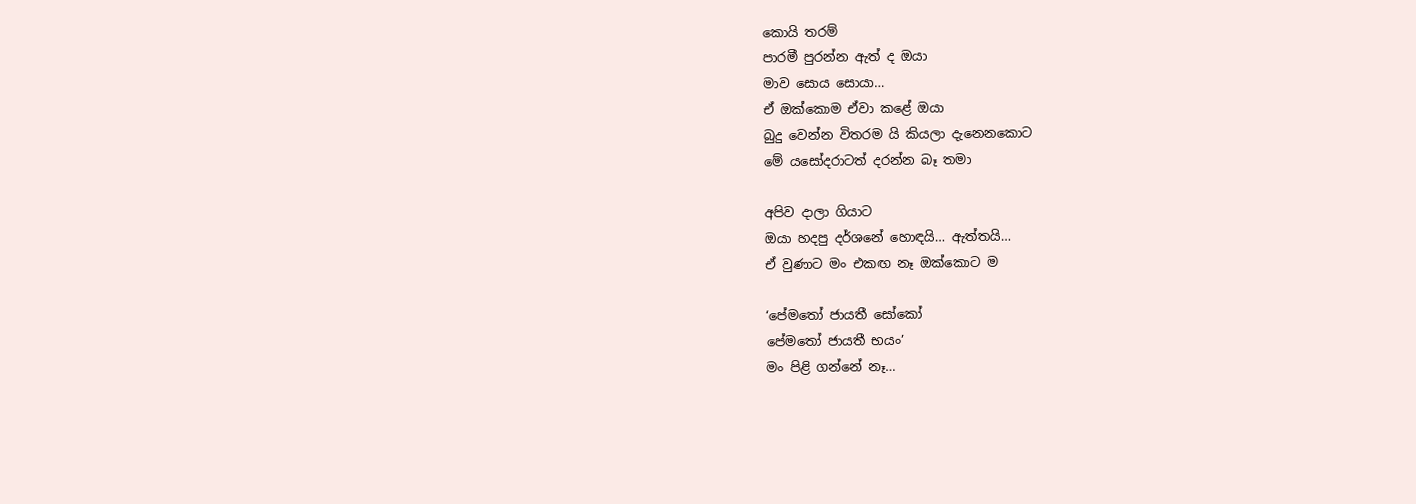කොයි තරම්
පාරමී පුරන්න ඇත් ද ඔයා
මාව සොය සොයා…
ඒ ඔක්කොම ඒවා කළේ ඔයා
බුදු වෙන්න විතරම යි කියලා දැනෙනකොට
මේ යසෝදරාටත් දරන්න බෑ තමා

අපිව දාලා ගියාට
ඔයා හදපු දර්ශනේ හොඳයි… ඇත්තයි…
ඒ වුණාට මං එකඟ නෑ ඔක්කොට ම

‘පේමතෝ ජායතී සෝකෝ
පේමතෝ ජායතී භයං’
මං පිළි ගන්නේ නෑ…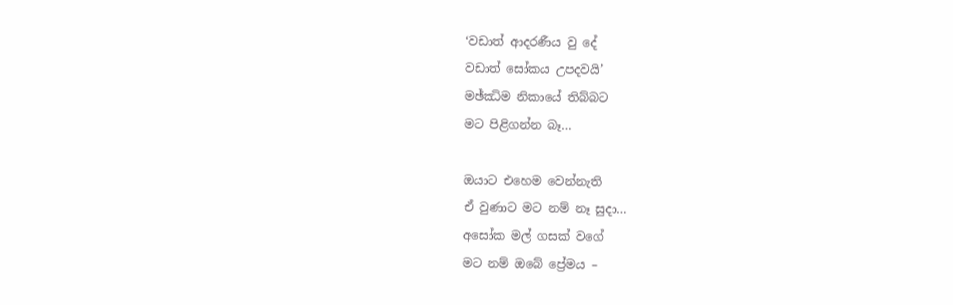‘වඩාත් ආදරණීය වු දේ
වඩාත් සෝකය උපදවයි’
මඡ්ඣිම නිකායේ තිබ්බට
මට පිළිගන්න බෑ…

ඔයාට එහෙම වෙන්නැති
ඒ වුණාට මට නම් නෑ සුදා…
අසෝක මල් ගසක් වගේ
මට නම් ඔබේ ප්‍රේමය –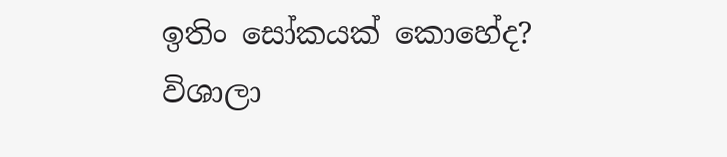ඉතිං සෝකයක් කොහේද?
විශාලා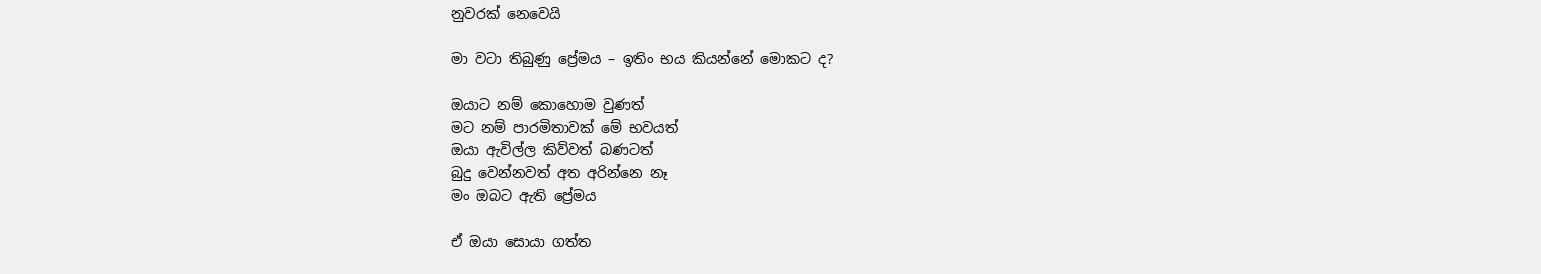නුවරක් නෙවෙයි

මා වටා තිබුණු ප්‍රේමය – ඉතිං භය කියන්නේ මොකට ද?

ඔයාට නම් කොහොම වුණත්
මට නම් පාරමිතාවක් මේ භවයත්
ඔයා ඇවිල්ල කිව්වත් බණටත්
බුදු වෙන්නවත් අත අරින්නෙ නෑ
මං ඔබට ඇති ප්‍රේමය

ඒ ඔයා සොයා ගත්ත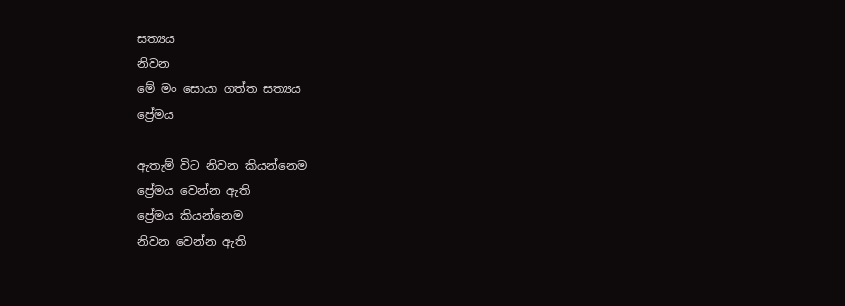සත්‍යය
නිවන
මේ මං සොයා ගත්ත සත්‍යය
ප්‍රේමය

ඇතැම් විට නිවන කියන්නෙම
ප්‍රේමය වෙන්න ඇති
ප්‍රේමය කියන්නෙම
නිවන වෙන්න ඇති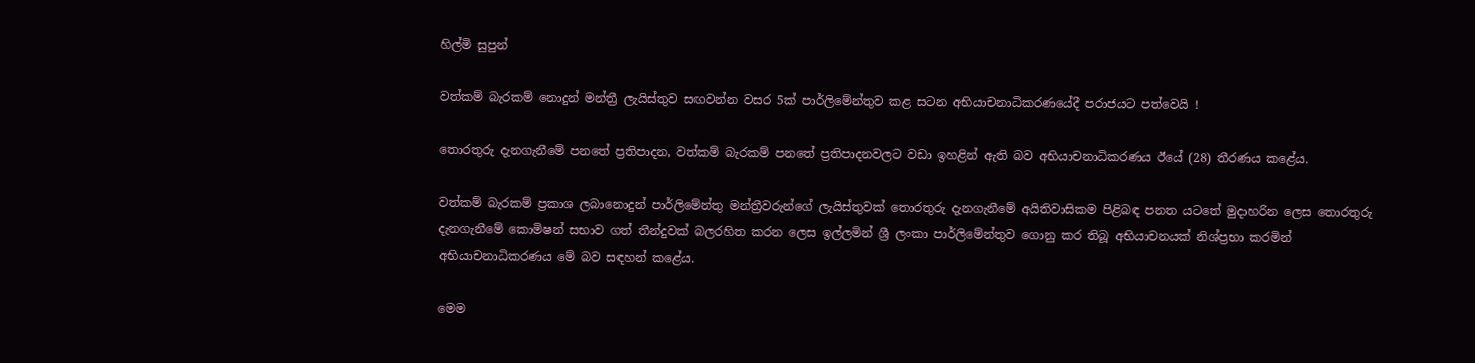හිල්මි සුපුන්

වත්කම් බැරකම් නොදුන් මන්ත්‍රී ලැයිස්තුව සඟවන්න වසර 5ක් පාර්ලිමේන්තුව කළ සටන අභියාචනාධිකරණයේදී පරාජයට පත්වෙයි !

තොරතුරු දැනගැනීමේ පනතේ ප්‍රතිපාදන, වත්කම් බැරකම් පනතේ ප්‍රතිපාදනවලට වඩා ඉහළින් ඇති බව අභියාචනාධිකරණය ඊයේ (28) තීරණය කළේය.

වත්කම් බැරකම් ප්‍රකාශ ලබානොදුන් පාර්ලිමේන්තු මන්ත්‍රීවරුන්ගේ ලැයිස්තුවක් තොරතුරු දැනගැනීමේ අයිතිවාසිකම පිළිබඳ පනත යටතේ මුදාහරින ලෙස තොරතුරු දැනගැනීමේ කොමිෂන් සභාව ගත් තීන්දුවක් බලරහිත කරන ලෙස ඉල්ලමින් ශ්‍රී ලංකා පාර්ලිමේන්තුව ගොනු කර තිබූ අභියාචනයක් නිශ්ප්‍රභා කරමින් අභියාචනාධිකරණය මේ බව සඳහන් කළේය.

මෙම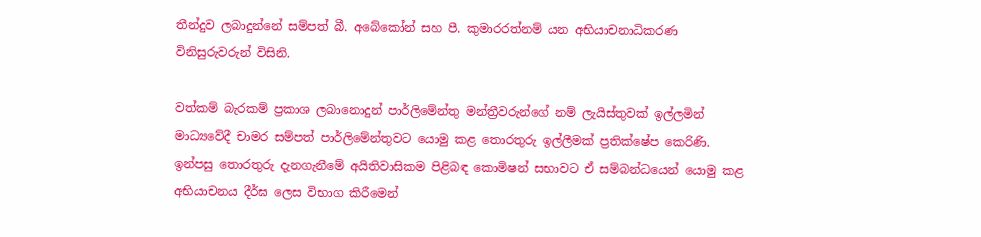තීන්දුව ලබාදුන්නේ සම්පත් බී. අබේකෝන් සහ පී. කුමාරරත්නම් යන අභියාචනාධිකරණ විනිසුරුවරුන් විසිනි.

වත්කම් බැරකම් ප්‍රකාශ ලබානොදුන් පාර්ලිමේන්තු මන්ත්‍රීවරුන්ගේ නම් ලැයිස්තුවක් ඉල්ලමින් මාධ්‍යවේදී චාමර සම්පත් පාර්ලිමේන්තුවට යොමු කළ තොරතුරු ඉල්ලීමක් ප්‍රතික්ෂේප කෙරිණි. ඉන්පසු තොරතුරු දැනගැනීමේ අයිතිවාසිකම පිළිබඳ කොමිෂන් සභාවට ඒ සම්බන්ධයෙන් යොමු කළ අභියාචනය දීර්ඝ ලෙස විභාග කිරීමෙන්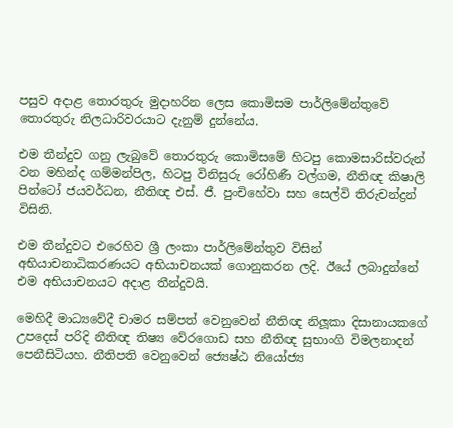පසුව අදාළ තොරතුරු මුදාහරින ලෙස කොමිසම පාර්ලිමේන්තුවේ තොරතුරු නිලධාරිවරයාට දැනුම් දුන්නේය.

එම තීන්දුව ගනු ලැබුවේ තොරතුරු කොමිසමේ හිටපු කොමසාරිස්වරුන් වන මහින්ද ගම්මන්පිල, හිටපු විනිසුරු රෝහිණී වල්ගම, නීතිඥ කිෂාලි පින්ටෝ ජයවර්ධන, නීතිඥ එස්. ජී. පුංචිහේවා සහ සෙල්වි තිරුචන්ද්‍රන් විසිනි.

එම තීන්දුවට එරෙහිව ශ්‍රී ලංකා පාර්ලිමේන්තුව විසින් අභියාචනාධිකරණයට අභියාචනයක් ගොනුකරන ලදි. ඊයේ ලබාදුන්නේ එම අභියාචනයට අදාළ තීන්දුවයි.

මෙහිදී මාධ්‍යවේදී චාමර සම්පත් වෙනුවෙන් නීතිඥ නිලූකා දිසානායකගේ උපදෙස් පරිදි නීතිඥ තිෂ්‍ය වේරගොඩ සහ නීතිඥ සුභාංගි විමලනාදන් පෙනීසිටියහ. නීතිපති වෙනුවෙන් ජ්‍යෙෂ්ඨ නියෝජ්‍ය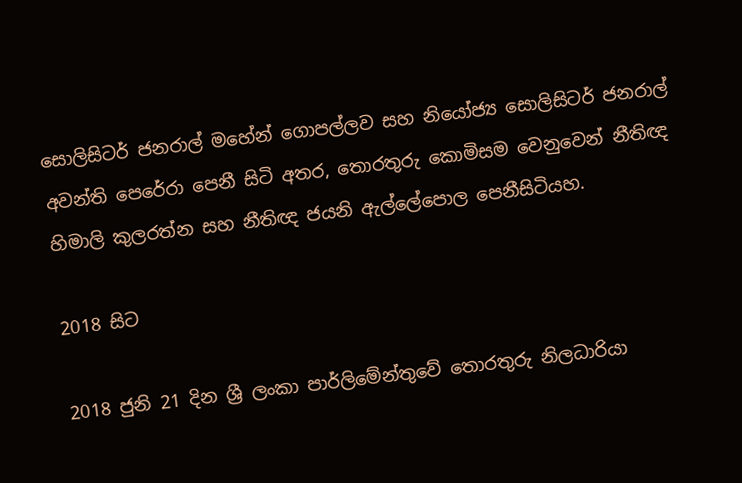සොලිසිටර් ජනරාල් මහේන් ගොපල්ලව සහ නියෝජ්‍ය සොලිසිටර් ජනරාල් අවන්ති පෙරේරා පෙනී සිටි අතර, තොරතුරු කොමිසම වෙනුවෙන් නීතිඥ හිමාලි කුලරත්න සහ නීතිඥ ජයනි ඇල්ලේපොල පෙනීසිටියහ.

2018 සිට

2018 ජුනි 21 දින ශ්‍රී ලංකා පාර්ලිමේන්තුවේ තොරතුරු නිලධාරියා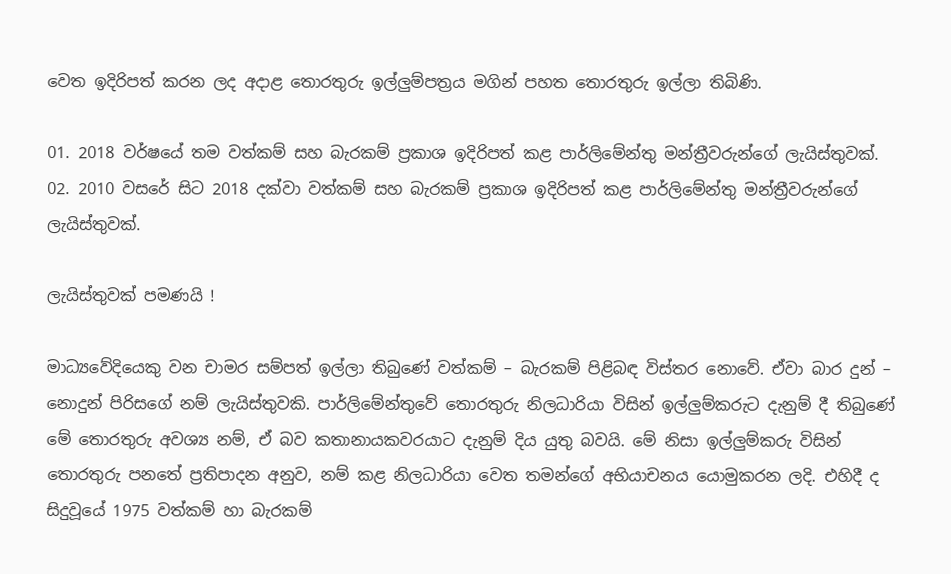වෙත ඉදිරිපත් කරන ලද අදාළ තොරතුරු ඉල්ලුම්පත්‍රය මගින් පහත තොරතුරු ඉල්ලා තිබිණි.

01. 2018 වර්ෂයේ තම වත්කම් සහ බැරකම් ප්‍රකාශ ඉදිරිපත් කළ පාර්ලිමේන්තු මන්ත්‍රීවරුන්ගේ ලැයිස්තුවක්.
02. 2010 වසරේ සිට 2018 දක්වා වත්කම් සහ බැරකම් ප්‍රකාශ ඉදිරිපත් කළ පාර්ලිමේන්තු මන්ත්‍රීවරුන්ගේ ලැයිස්තුවක්.

ලැයිස්තුවක් පමණයි !

මාධ්‍යවේදියෙකු වන චාමර සම්පත් ඉල්ලා තිබුණේ වත්කම් – බැරකම් පිළිබඳ විස්තර නොවේ. ඒවා බාර දුන් – නොදුන් පිරිසගේ නම් ලැයිස්තුවකි. පාර්ලිමේන්තුවේ තොරතුරු නිලධාරියා විසින් ඉල්ලුම්කරුට දැනුම් දී තිබුණේ මේ තොරතුරු අවශ්‍ය නම්, ඒ බව කතානායකවරයාට දැනුම් දිය යුතු බවයි. මේ නිසා ඉල්ලුම්කරු විසින් තොරතුරු පනතේ ප්‍රතිපාදන අනුව, නම් කළ නිලධාරියා වෙත තමන්ගේ අභියාචනය යොමුකරන ලදි. එහිදී ද සිදුවූයේ 1975 වත්කම් හා බැරකම්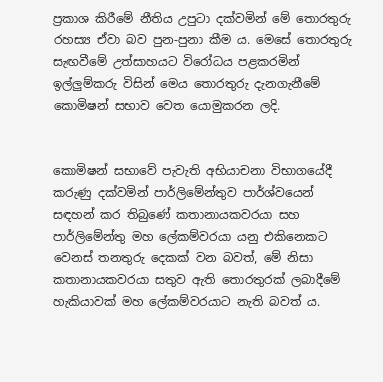ප්‍රකාශ කිරීමේ නීතිය උපුටා දක්වමින් මේ තොරතුරු රහස්‍ය ඒවා බව පුන-පුනා කීම ය. මෙසේ තොරතුරු සැඟවීමේ උත්සාහයට විරෝධය පළකරමින් ඉල්ලුම්කරු විසින් මෙය තොරතුරු දැනගැනීමේ කොමිෂන් සභාව වෙත යොමුකරන ලදි.


කොමිෂන් සභාවේ පැවැති අභියාචනා විභාගයේදී කරුණු දක්වමින් පාර්ලිමේන්තුව පාර්ශ්වයෙන් සඳහන් කර තිබුණේ කතානායකවරයා සහ පාර්ලිමේන්තු මහ ලේකම්වරයා යනු එකිනෙකට වෙනස් තනතුරු දෙකක් වන බවත්, මේ නිසා කතානායකවරයා සතුව ඇති තොරතුරක් ලබාදීමේ හැකියාවක් මහ ලේකම්වරයාට නැති බවත් ය.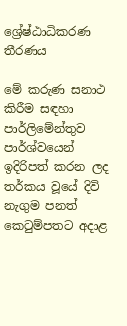ශ්‍රේෂ්ඨාධිකරණ තීරණය

මේ කරුණ සනාථ කිරීම සඳහා පාර්ලිමේන්තුව පාර්ශ්වයෙන් ඉදිරිපත් කරන ලද තර්කය වූයේ දිවි නැගුම පනත් කෙටුම්පතට අදාළ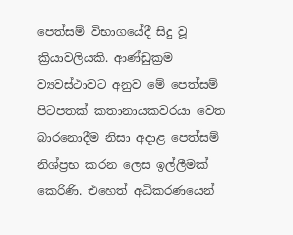පෙත්සම් විභාගයේදී සිදු වූ ක්‍රියාවලියකි. ආණ්ඩුක්‍රම ව්‍යවස්ථාවට අනුව මේ පෙත්සම් පිටපතක් කතානායකවරයා වෙත බාරනොදීම නිසා අදාළ පෙත්සම් නිශ්ප්‍රභ කරන ලෙස ඉල්ලීමක් කෙරිණි. එහෙත් අධිකරණයෙන්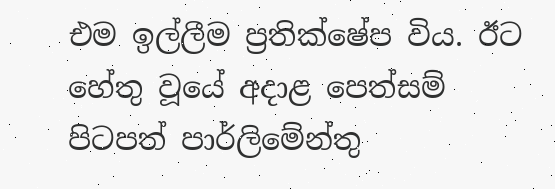එම ඉල්ලීම ප්‍රතික්ෂේප විය. ඊට හේතු වූයේ අදාළ පෙත්සම් පිටපත් පාර්ලිමේන්තු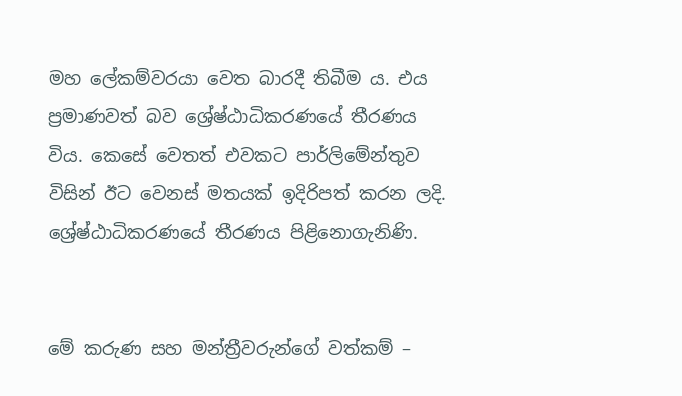මහ ලේකම්වරයා වෙත බාරදී තිබීම ය. එය ප්‍රමාණවත් බව ශ්‍රේෂ්ඨාධිකරණයේ තීරණය විය. කෙසේ වෙතත් එවකට පාර්ලිමේන්තුව විසින් ඊට වෙනස් මතයක් ඉදිරිපත් කරන ලදි. ශ්‍රේෂ්ඨාධිකරණයේ තීරණය පිළිනොගැනිණි.


මේ කරුණ සහ මන්ත්‍රීවරුන්ගේ වත්කම් –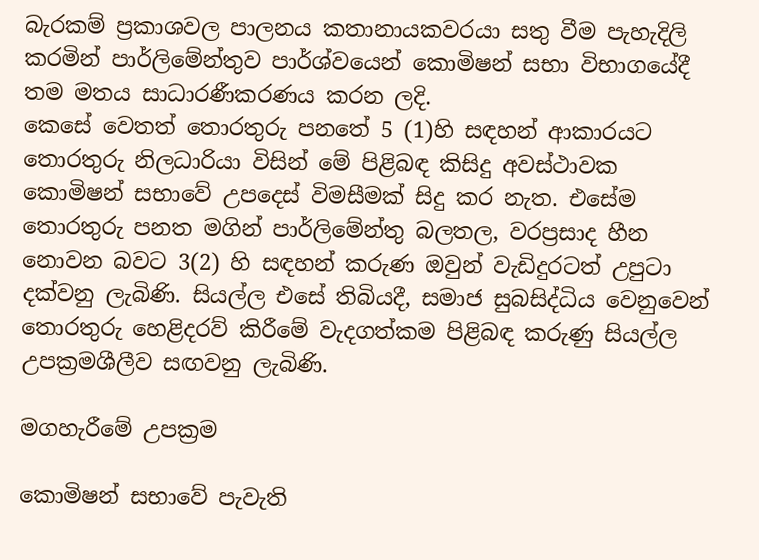බැරකම් ප්‍රකාශවල පාලනය කතානායකවරයා සතු වීම පැහැදිලි කරමින් පාර්ලිමේන්තුව පාර්ශ්වයෙන් කොමිෂන් සභා විභාගයේදී තම මතය සාධාරණීකරණය කරන ලදි.
කෙසේ වෙතත් තොරතුරු පනතේ 5 (1)හි සඳහන් ආකාරයට තොරතුරු නිලධාරියා විසින් මේ පිළිබඳ කිසිදු අවස්ථාවක කොමිෂන් සභාවේ උපදෙස් විමසීමක් සිදු කර නැත. එසේම තොරතුරු පනත මගින් පාර්ලිමේන්තු බලතල, වරප්‍රසාද හීන නොවන බවට 3(2) හි සඳහන් කරුණ ඔවුන් වැඩිදුරටත් උපුටා දක්වනු ලැබිණි. සියල්ල එසේ තිබියදී, සමාජ සුබසිද්ධිය වෙනුවෙන් තොරතුරු හෙළිදරව් කිරීමේ වැදගත්කම පිළිබඳ කරුණු සියල්ල උපක්‍රමශීලීව සඟවනු ලැබිණි.

මගහැරීමේ උපක්‍රම

කොමිෂන් සභාවේ පැවැති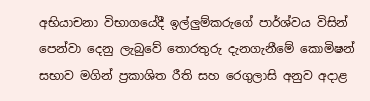අභියාචනා විභාගයේදී ඉල්ලුම්කරුගේ පාර්ශ්වය විසින් පෙන්වා දෙනු ලැබුවේ තොරතුරු දැනගැනීමේ කොමිෂන් සභාව මගින් ප්‍රකාශිත රීති සහ රෙගුලාසි අනුව අදාළ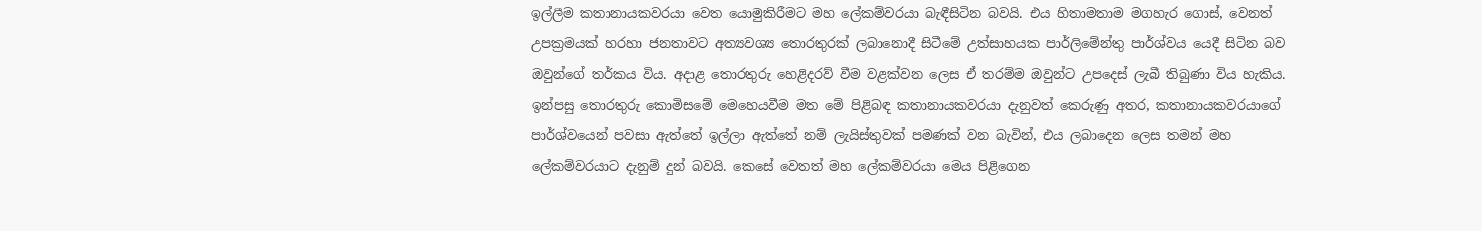ඉල්ලීම කතානායකවරයා වෙත යොමුකිරීමට මහ ලේකම්වරයා බැඳීසිටින බවයි. එය හිතාමතාම මගහැර ගොස්, වෙනත් උපක්‍රමයක් හරහා ජනතාවට අත්‍යවශ්‍ය තොරතුරක් ලබානොදී සිටීමේ උත්සාහයක පාර්ලිමේන්තු පාර්ශ්වය යෙදී සිටින බව ඔවුන්ගේ තර්කය විය. අදාළ තොරතුරු හෙළිදරව් වීම වළක්වන ලෙස ඒ තරම්ම ඔවුන්ට උපදෙස් ලැබී තිබුණා විය හැකිය.
ඉන්පසු තොරතුරු කොමිසමේ මෙහෙයවීම මත මේ පිළිබඳ කතානායකවරයා දැනුවත් කෙරුණු අතර, කතානායකවරයාගේ පාර්ශ්වයෙන් පවසා ඇත්තේ ඉල්ලා ඇත්තේ නම් ලැයිස්තුවක් පමණක් වන බැවින්, එය ලබාදෙන ලෙස තමන් මහ ලේකම්වරයාට දැනුම් දුන් බවයි. කෙසේ වෙතත් මහ ලේකම්වරයා මෙය පිළිගෙන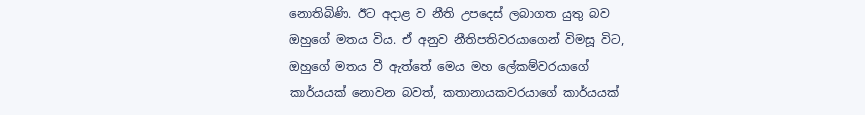නොතිබිණි. ඊට අදාළ ව නීති උපදෙස් ලබාගත යුතු බව ඔහුගේ මතය විය. ඒ අනුව නීතිපතිවරයාගෙන් විමසූ විට, ඔහුගේ මතය වී ඇත්තේ මෙය මහ ලේකම්වරයාගේ කාර්යයක් නොවන බවත්, කතානායකවරයාගේ කාර්යයක්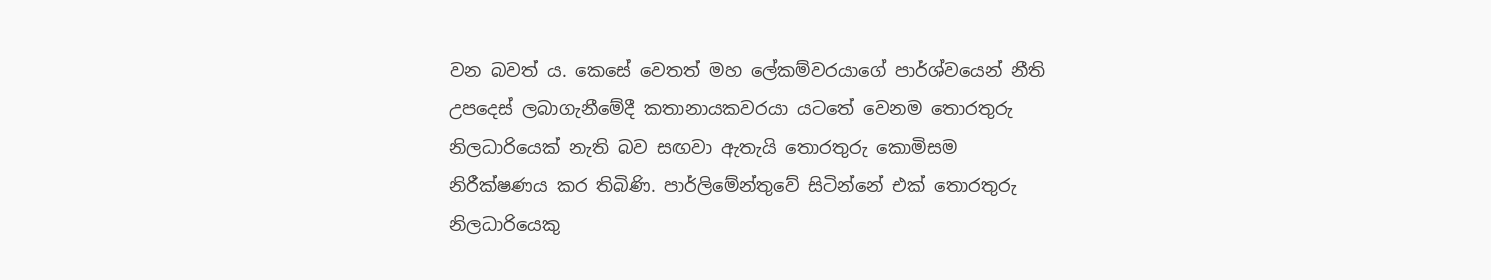වන බවත් ය. කෙසේ වෙතත් මහ ලේකම්වරයාගේ පාර්ශ්වයෙන් නීති උපදෙස් ලබාගැනීමේදී කතානායකවරයා යටතේ වෙනම තොරතුරු නිලධාරියෙක් නැති බව සඟවා ඇතැයි තොරතුරු කොමිසම නිරීක්ෂණය කර තිබිණි. පාර්ලිමේන්තුවේ සිටින්නේ එක් තොරතුරු නිලධාරියෙකු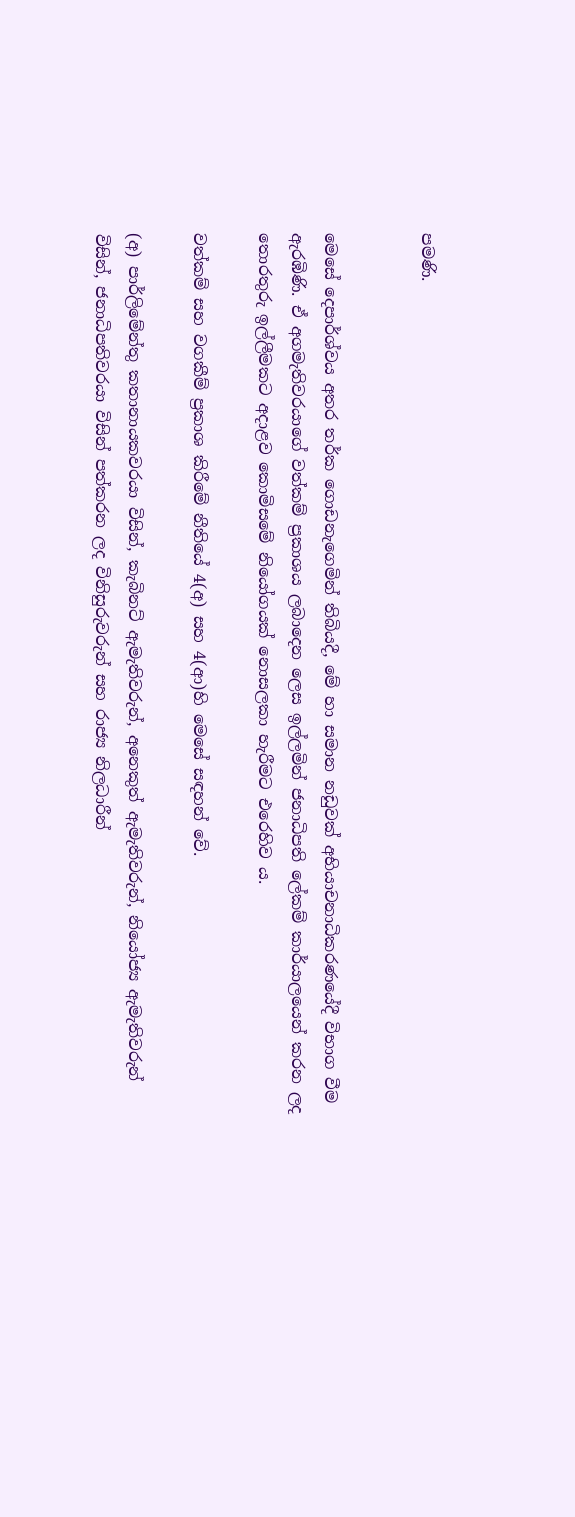පමණි.


මෙසේ දෙපාර්ශ්වය අතර තර්ක ගොඩනැගෙමින් තිබියදී, මේ හා සමාන නඩුවක් අභියාචනාධිකරණයේදී විභාග වීම ඇරඹිණි. ඒ අගමැතිවරයාගේ වත්කම් ප්‍රකාශය ලබාදෙන ලෙස ඉල්ලමින් ජනාධිපති ලේකම් කාර්යාලයෙන් කරන ලද තොරතුරු ඉල්ලීමකට අදාළව කොමිසමේ නියෝගයක් නොසලකා හැරීමට එරෙහිව ය.

වත්කම් සහ වගකීම් ප්‍රකාශ කිරීමේ නීතියේ 4(අ) සහ 4(ආ)හි මෙසේ සඳහන් වේ.

(අ) පාර්ලිමේන්තු කතානායකවරයා විසින්, කැබිනට් ඇමැතිවරුන්, අනෙකුත් ඇමැතිවරුන්, නියෝජ්‍ය ඇමැතිවරුන් විසින්, ජනාධිපතිවරයා විසින් පත්කරන ලද විනිසුරුවරුන් සහ රාජ්‍ය නිලධාරීන්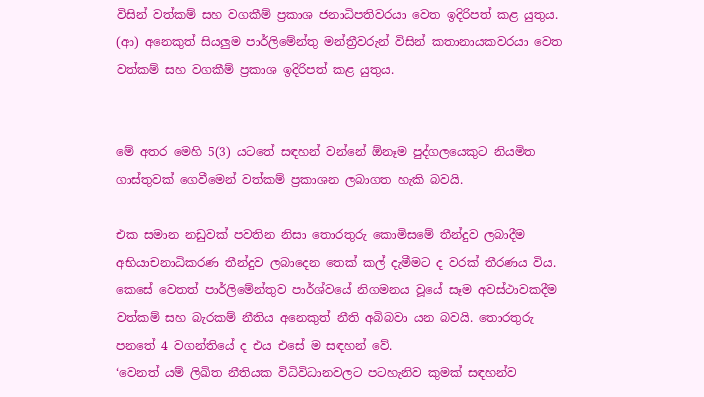විසින් වත්කම් සහ වගකීම් ප්‍රකාශ ජනාධිපතිවරයා වෙත ඉදිරිපත් කළ යුතුය.
(ආ) අනෙකුත් සියලුම පාර්ලිමේන්තු මන්ත්‍රීවරුන් විසින් කතානායකවරයා වෙත වත්කම් සහ වගකීම් ප්‍රකාශ ඉදිරිපත් කළ යුතුය.


මේ අතර මෙහි 5(3) යටතේ සඳහන් වන්නේ ඕනෑම පුද්ගලයෙකුට නියමිත ගාස්තුවක් ගෙවීමෙන් වත්කම් ප්‍රකාශන ලබාගත හැකි බවයි.

එක සමාන නඩුවක් පවතින නිසා තොරතුරු කොමිසමේ තීන්දුව ලබාදීම අභියාචනාධිකරණ තීන්දුව ලබාදෙන තෙක් කල් දැමීමට ද වරක් තීරණය විය. කෙසේ වෙතත් පාර්ලිමේන්තුව පාර්ශ්වයේ නිගමනය වූයේ සෑම අවස්ථාවකදීම වත්කම් සහ බැරකම් නීතිය අනෙකුත් නීති අබිබවා යන බවයි. තොරතුරු පනතේ 4 වගන්තියේ ද එය එසේ ම සඳහන් වේ.
‘වෙනත් යම් ලිඛිත නීතියක විධිවිධානවලට පටහැනිව කුමක් සඳහන්ව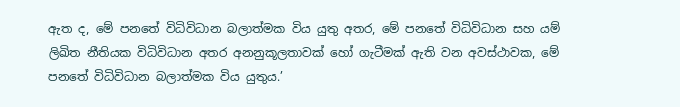ඇත ද, මේ පනතේ විධිවිධාන බලාත්මක විය යුතු අතර, මේ පනතේ විධිවිධාන සහ යම් ලිඛිත නීතියක විධිවිධාන අතර අනනුකූලතාවක් හෝ ගැටීමක් ඇති වන අවස්ථාවක, මේ පනතේ විධිවිධාන බලාත්මක විය යුතුය.’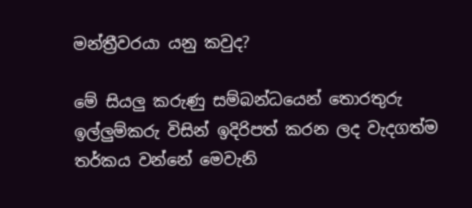මන්ත්‍රීවරයා යනු කවුද?

මේ සියලු කරුණු සම්බන්ධයෙන් තොරතුරු ඉල්ලුම්කරු විසින් ඉදිරිපත් කරන ලද වැදගත්ම තර්කය වන්නේ මෙවැනි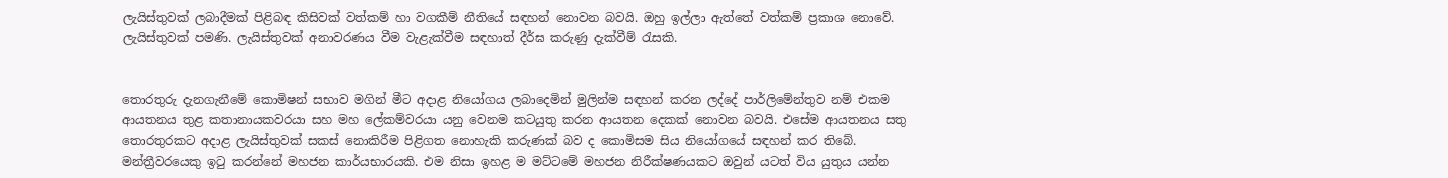ලැයිස්තුවක් ලබාදීමක් පිළිබඳ කිසිවක් වත්කම් හා වගකීම් නීතියේ සඳහන් නොවන බවයි. ඔහු ඉල්ලා ඇත්තේ වත්කම් ප්‍රකාශ නොවේ. ලැයිස්තුවක් පමණි. ලැයිස්තුවක් අනාවරණය වීම වැළැක්වීම සඳහාත් දීර්ඝ කරුණු දැක්වීම් රැසකි.


තොරතුරු දැනගැනීමේ කොමිෂන් සභාව මගින් මීට අදාළ නියෝගය ලබාදෙමින් මුලින්ම සඳහන් කරන ලද්දේ පාර්ලිමේන්තුව නම් එකම ආයතනය තුළ කතානායකවරයා සහ මහ ලේකම්වරයා යනු වෙනම කටයුතු කරන ආයතන දෙකක් නොවන බවයි. එසේම ආයතනය සතු තොරතුරකට අදාළ ලැයිස්තුවක් සකස් නොකිරීම පිළිගත නොහැකි කරුණක් බව ද කොමිසම සිය නියෝගයේ සඳහන් කර තිබේ. මන්ත්‍රීවරයෙකු ඉටු කරන්නේ මහජන කාර්යභාරයකි. එම නිසා ඉහළ ම මට්ටමේ මහජන නිරීක්ෂණයකට ඔවුන් යටත් විය යුතුය යන්න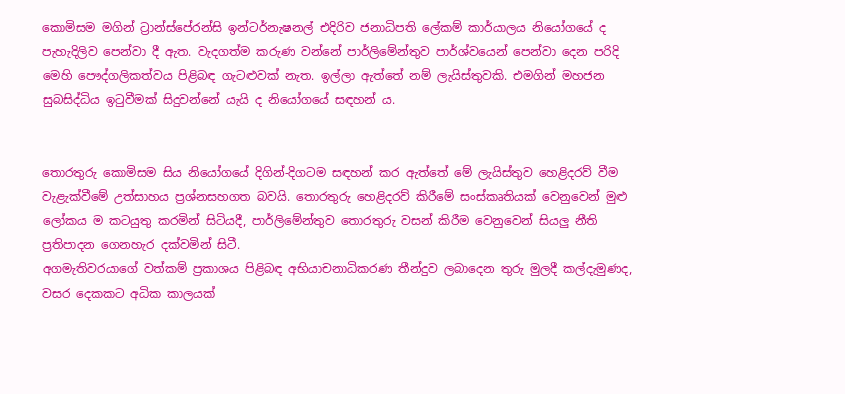කොමිසම මගින් ට්‍රාන්ස්පේරන්සි ඉන්ටර්නැෂනල් එදිරිව ජනාධිපති ලේකම් කාර්යාලය නියෝගයේ ද පැහැදිලිව පෙන්වා දී ඇත. වැදගත්ම කරුණ වන්නේ පාර්ලිමේන්තුව පාර්ශ්වයෙන් පෙන්වා දෙන පරිදි මෙහි පෞද්ගලිකත්වය පිළිබඳ ගැටළුවක් නැත. ඉල්ලා ඇත්තේ නම් ලැයිස්තුවකි. එමගින් මහජන සුබසිද්ධිය ඉටුවීමක් සිදුවන්නේ යැයි ද නියෝගයේ සඳහන් ය.


තොරතුරු කොමිසම සිය නියෝගයේ දිගින්-දිගටම සඳහන් කර ඇත්තේ මේ ලැයිස්තුව හෙළිදරව් වීම වැළැක්වීමේ උත්සාහය ප්‍රශ්නසහගත බවයි. තොරතුරු හෙළිදරව් කිරීමේ සංස්කෘතියක් වෙනුවෙන් මුළු ලෝකය ම කටයුතු කරමින් සිටියදී, පාර්ලිමේන්තුව තොරතුරු වසන් කිරීම වෙනුවෙන් සියලු නීති ප්‍රතිපාදන ගෙනහැර දක්වමින් සිටී.
අගමැතිවරයාගේ වත්කම් ප්‍රකාශය පිළිබඳ අභියාචනාධිකරණ තීන්දුව ලබාදෙන තුරු මුලදී කල්දැමුණද, වසර දෙකකට අධික කාලයක්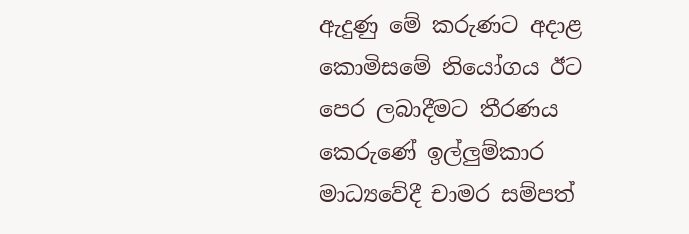ඇදුණු මේ කරුණට අදාළ කොමිසමේ නියෝගය ඊට පෙර ලබාදීමට තීරණය කෙරුණේ ඉල්ලුම්කාර මාධ්‍යවේදී චාමර සම්පත්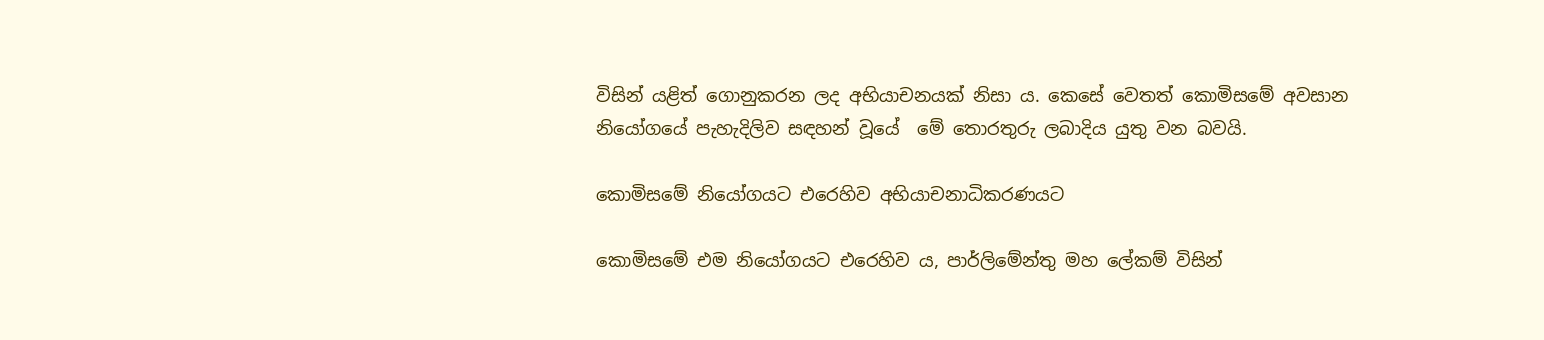විසින් යළිත් ගොනුකරන ලද අභියාචනයක් නිසා ය. කෙසේ වෙතත් කොමිසමේ අවසාන නියෝගයේ පැහැදිලිව සඳහන් වූයේ  මේ තොරතුරු ලබාදිය යුතු වන බවයි.

කොමිසමේ නියෝගයට එරෙහිව අභියාචනාධිකරණයට

කොමිසමේ එම නියෝගයට එරෙහිව ය, පාර්ලිමේන්තු මහ ලේකම් විසින්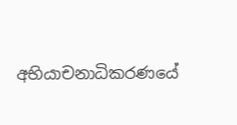අභියාචනාධිකරණයේ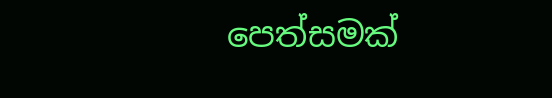පෙත්සමක්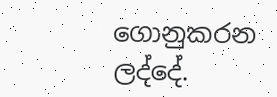ගොනුකරන ලද්දේ.